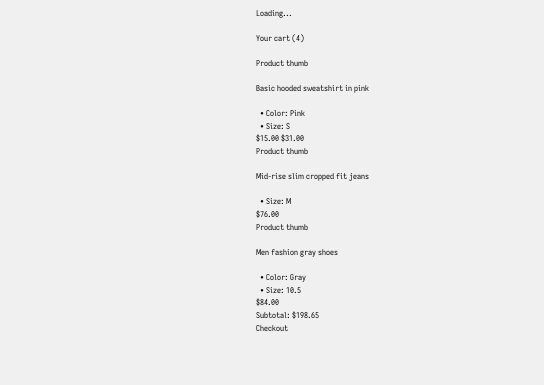Loading...

Your cart (4)

Product thumb

Basic hooded sweatshirt in pink

  • Color: Pink
  • Size: S
$15.00 $31.00
Product thumb

Mid-rise slim cropped fit jeans

  • Size: M
$76.00
Product thumb

Men fashion gray shoes

  • Color: Gray
  • Size: 10.5
$84.00
Subtotal: $198.65
Checkout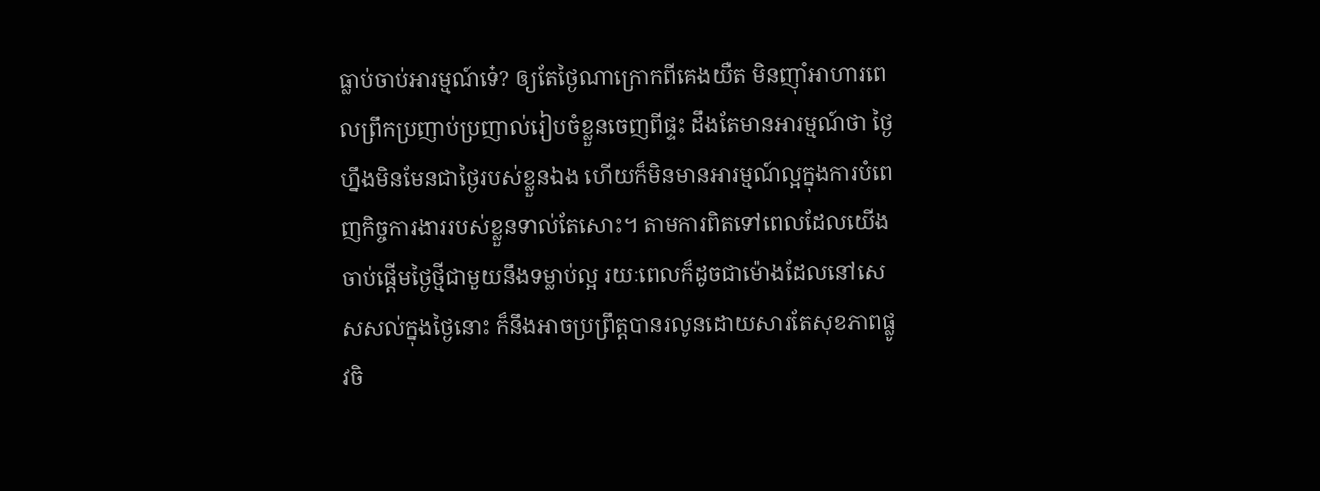ធ្លាប់ចាប់អារម្មណ៍ទេ៎? ឲ្យតែថ្ងៃណាក្រោកពីគេងយឺត មិនញ៉ាំអាហារពេលព្រឹកប្រញាប់ប្រញាល់រៀបចំខ្លួនចេញពីផ្ទះ ដឹងតែមានអារម្មណ៍ថា ថ្ងៃហ្នឹងមិនមែនជាថ្ងៃរបស់ខ្លួនឯង ហើយក៏មិនមានអារម្មណ៍ល្អក្នុងការបំពេញកិច្ចការងាររបស់ខ្លួនទាល់តែសោះ។ តាមការពិតទៅពេលដែលយើងចាប់ផ្តើមថ្ងៃថ្មីជាមួយនឹងទម្លាប់ល្អ រយៈពេលក៏ដូចជាម៉ោងដែលនៅសេសសល់ក្នុងថ្ងៃនោះ ក៏នឹងអាចប្រព្រឹត្តបានរលូនដោយសារតែសុខភាពផ្លូវចិ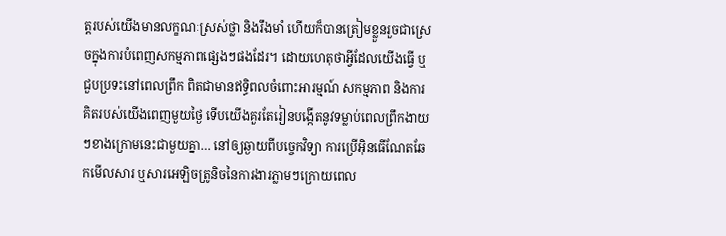ត្តរបស់យើងមានលក្ខណៈស្រស់ថ្លា និងរឹងមាំ ហើយក៏បានត្រៀមខ្លួនរួចជាស្រេចក្នុងការបំពេញសកម្មភាពផ្សេងៗផងដែរ។ ដោយហេតុថាអ្វីដែលយើងធ្វើ ឬជួបប្រទះនៅពេលព្រឹក ពិតជាមានឥទ្ធិពលចំពោះអារម្មណ៍ សកម្មភាព និងការគិតរបស់យើងពេញមួយថ្ងៃ ទើបយើងគួរតែរៀនបង្កើតនូវទម្លាប់ពេលព្រឹកងាយៗខាងក្រោមនេះជាមួយគ្នា… នៅឲ្យឆ្ងាយពីបច្ចេកវិទ្យា ការប្រើអុិនធើណែតឆែកមើលសារ ឬសារអេឡិចត្រូនិចនៃការងារភ្លាមៗក្រោយពេល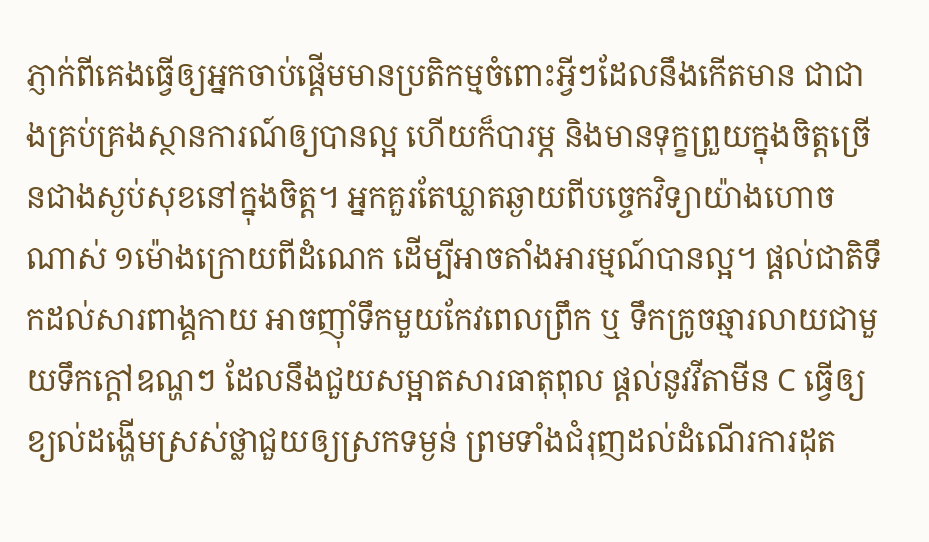ភ្ញាក់ពីគេងធ្វើឲ្យអ្នកចាប់ផ្តើមមានប្រតិកម្មចំពោះអ្វីៗដែលនឹងកើតមាន ជាជាងគ្រប់គ្រងស្ថានការណ៍ឲ្យបានល្អ ហើយក៏បារម្ភ និងមានទុក្ខព្រួយក្នុងចិត្តច្រើនជាងស្ងប់សុខនៅក្នុងចិត្ត។ អ្នកគួរតែឃ្លាតឆ្ងាយពីបច្ចេកវិទ្យាយ៉ាងហោចណាស់ ១ម៉ោងក្រោយពីដំណេក ដើម្បីអាចតាំងអារម្មណ៍បានល្អ។ ផ្តល់ជាតិទឹកដល់សារពាង្គកាយ អាចញ៉ាំទឹកមួយកែវពេលព្រឹក ឬ ទឹកក្រូចឆ្មារលាយជាមួយទឹកក្តៅឧណ្ហៗ ដែលនឹងជួយសម្អាតសារធាតុពុល ផ្តល់នូវវីតាមីន C ធ្វើឲ្យខ្យល់ដង្ហើមស្រស់ថ្លាជួយឲ្យស្រកទម្ងន់ ព្រមទាំងជំរុញដល់ដំណើរការដុត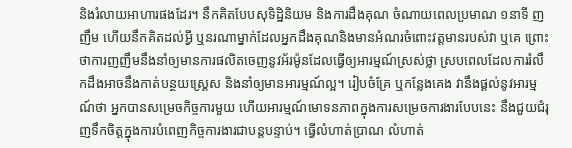និងរំលាយអាហារផងដែរ។ នឹកគិតបែបសុទិដ្ឋិនិយម និងការដឹងគុណ ចំណាយពេលប្រមាណ ១នាទី ញញឹម ហើយនឹកគិតដល់អ្វី ឬនរណាម្នាក់ដែលអ្នកដឹងគុណនិងមានអំណរចំពោះវត្តមានរបស់វា ឬគេ ព្រោះថាការញញឹមនឹងនាំឲ្យមានការផលិតចេញនូវអ័រម៉ូនដែលធ្វើឲ្យអារម្មណ៍ស្រស់ថ្លា ស្របពេលដែលការរំលឹកដឹងអាចនឹងកាត់បន្ថយស្ត្រេស និងនាំឲ្យមានអារម្មណ៍ល្អ។ រៀបចំគ្រែ ឬកន្លែងគេង វានឹងផ្តល់នូវអារម្មណ៍ថា អ្នកបានសម្រេចកិច្ចការមួយ ហើយអារម្មណ៍មោទនភាពក្នុងការសម្រេចការងារបែបនេះ នឹងជួយជំរុញទឹកចិត្តក្នុងការបំពេញកិច្ចការងារជាបន្តបន្ទាប់។ ធ្វើលំហាត់ប្រាណ លំហាត់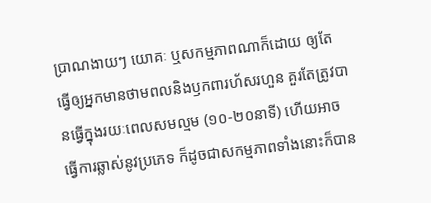ប្រាណងាយៗ យោគៈ ឬសកម្មភាពណាក៏ដោយ ឲ្យតែធ្វើឲ្យអ្នកមានថាមពលនិងឫកពារហ័សរហួន គួរតែត្រូវបានធ្វើក្នុងរយៈពេលសមល្មម (១០-២០នាទី) ហើយអាចធ្វើការឆ្លាស់នូវប្រភេទ ក៏ដូចជាសកម្មភាពទាំងនោះក៏បាន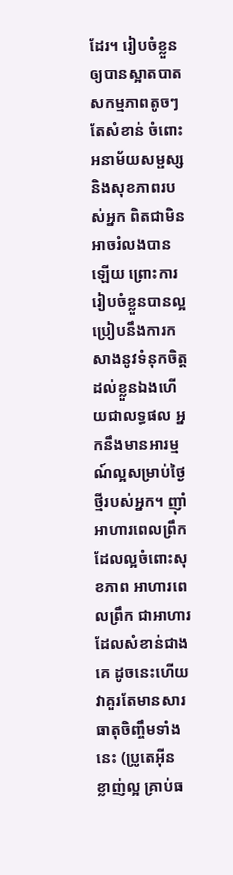ដែរ។ រៀបចំខ្លួនឲ្យបានស្អាតបាត សកម្មភាពតូចៗតែសំខាន់ ចំពោះអនាម័យសម្ផស្ស និងសុខភាពរបស់អ្នក ពិតជាមិនអាចរំលងបានឡើយ ព្រោះការរៀបចំខ្លួនបានល្អប្រៀបនឹងការកសាងនូវទំនុកចិត្តដល់ខ្លួនឯងហើយជាលទ្ធផល អ្នកនឹងមានអារម្មណ៍ល្អសម្រាប់ថ្ងៃថ្មីរបស់អ្នក។ ញ៉ាំអាហារពេលព្រឹក ដែលល្អចំពោះសុខភាព អាហារពេលព្រឹក ជាអាហារដែលសំខាន់ជាងគេ ដូចនេះហើយ វាគួរតែមានសារធាតុចិញ្ចឹមទាំងនេះ (ប្រូតេអុីន ខ្លាញ់ល្អ គ្រាប់ធ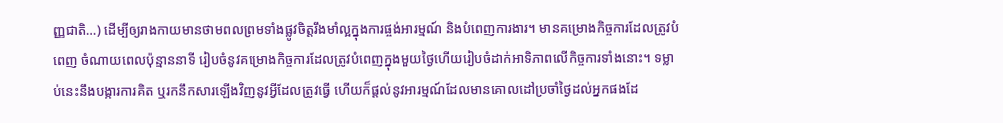ញ្ញជាតិ…) ដើម្បីឲ្យរាងកាយមានថាមពលព្រមទាំងផ្លូវចិត្តរឹងមាំល្អក្នុងការផ្ចង់អារម្មណ៍ និងបំពេញការងារ។ មានគម្រោងកិច្ចការដែលត្រូវបំពេញ ចំណាយពេលប៉ុន្មាននាទី រៀបចំនូវគម្រោងកិច្ចការដែលត្រូវបំពេញក្នុងមួយថ្ងៃហើយរៀបចំដាក់អាទិភាពលើកិច្ចការទាំងនោះ។ ទម្លាប់នេះនឹងបង្ការការគិត ឬរកនឹកសារឡើងវិញនូវអ្វីដែលត្រូវធ្វើ ហើយក៏ផ្តល់នូវអារម្មណ៍ដែលមានគោលដៅប្រចាំថ្ងៃដល់អ្នកផងដែ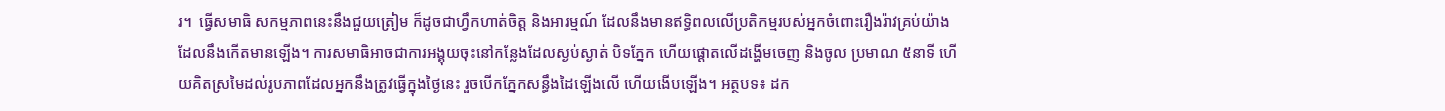រ។  ធ្វើសមាធិ សកម្មភាពនេះនឹងជួយត្រៀម ក៏ដូចជាហ្វឹកហាត់ចិត្ត និងអារម្មណ៍ ដែលនឹងមានឥទ្ធិពលលើប្រតិកម្មរបស់អ្នកចំពោះរឿងរ៉ាវគ្រប់យ៉ាងដែលនឹងកើតមានឡើង។ ការសមាធិអាចជាការអង្គុយចុះនៅកន្លែងដែលស្ងប់ស្ងាត់ បិទភ្នែក ហើយផ្តោតលើដង្ហើមចេញ និងចូល ប្រមាណ ៥នាទី ហើយគិតស្រមៃដល់រូបភាពដែលអ្នកនឹងត្រូវធ្វើក្នុងថ្ងៃនេះ រួចបើកភ្នែកសន្ធឹងដៃឡើងលើ ហើយងើបឡើង។ អត្ថបទ៖ ដក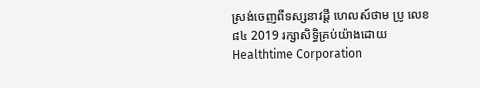ស្រង់ចេញពីទស្សនាវដ្ដី ហេលស៍ថាម ប្រូ លេខ ៨៤ 2019 រក្សាសិទ្ធិគ្រប់យ៉ាងដោយ Healthtime Corporation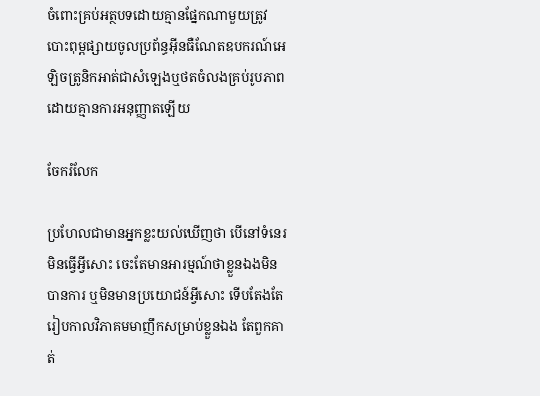ចំពោះគ្រប់អត្ថបទដោយគ្មានផ្នែកណាមួយត្រូវបោះពុម្ពផ្សាយចូលប្រព័ន្ធអុីនធឺណែតឧបករណ៍អេឡិចត្រូនិកអាត់ជាសំឡេងឬថតចំលងគ្រប់រូបភាពដោយគ្មានការអនុញ្ញាតឡើយ

ចែករំលែក

ប្រហែលជាមានអ្នកខ្លះយល់ឃើញថា បើនៅទំនេរមិនធ្វើអ្វីសោះ ចេះតែមានអារម្មណ៍ថាខ្លួនឯងមិនបានការ ឬមិនមានប្រយោជន៍អ្វីសោះ ទើបតែងតែរៀបកាលវិភាគមមាញឹកសម្រាប់ខ្លួនឯង តែពួកគាត់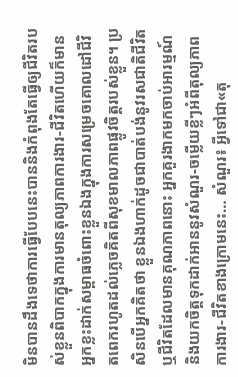មិនបានដឹងទេថាការធ្វើបែបនេះបាននិងកំពុងតែធ្វើឲ្យជីវិតរបស់ខ្លួនពិបាកក្នុងការមានតុល្យភាពការងារ-ជីវិតហើយក៏មានអ្នកខ្លះដាក់សម្ពាធចំពោះខ្លួនឯងក្នុងការសម្រេចគោលដៅជីវិតពេករហូតដល់ភ្លេចគិតពីសុខមាលភាពផ្លូវចិត្តរបស់ខ្លួន។ ប្រសិនបើអ្នកគិតថា ខ្លួនឯងហាក់ដូចជាបាត់បង់នូវរសជាតិជីវិត ឬជីវិតដែលមានគុណភាពនោះ អ្នកគួរងាកមកចាប់អារម្មណ៍ និងយកចិត្តទុកដាក់អាននូវសំណួរ-ចម្លើយខ្លីៗអំពីតុល្យភាពការងារ-ជីវិតខាងក្រោមនេះ… សំណួរ៖ អ្វីទៅជា«តុ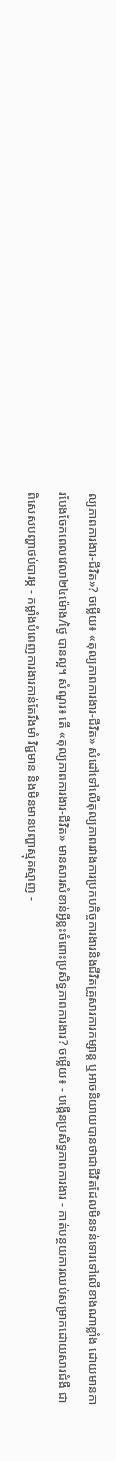ល្យភាពការងារ-ជីវិត»? ចម្លើយ៖ «តុល្យភាពការងារ-ជីវិត» សំដៅទៅលើតុល្យភាពរវាងការប្រកបកិច្ចការងារនិងជីវិតគ្រួសារការកម្សាន្ត ឬអាចនិយាយបានថាជាជីវិតដែលមិនទន់ទោរទៅលើខាងណាខ្លាំង ដោយមានការបែងចែកពេលវេលា២៤ម៉ោង/ថ្ងៃ បានល្អ។ សំណួរ៖ តើ «តុល្យភាពការងារ-ជីវិត» មានសារសំខាន់អ្វីខ្លះចំពោះប្រសិទ្ធភាពការងារ? ចម្លើយ៖ - បង្កើនប្រសិទ្ធភាពការងារ - កាត់បន្ថយការឈប់សម្រាកដោយសារជំងឺ ជាពិសេសបញ្ហាថប់បារម្ភ - កម្លាំងបំពេញការងារកាន់តែរឹងមាំ វិជ្ជមាន និងមិនមានបញ្ហាស្មុគស្មាញ -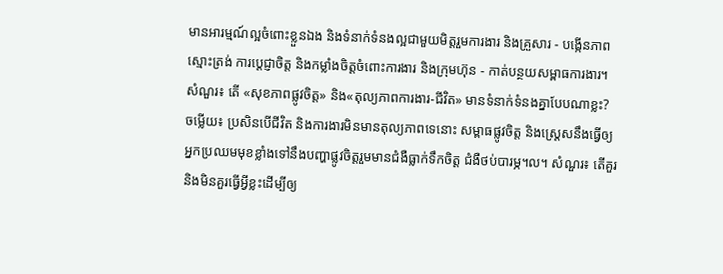មានអារម្មណ៍ល្អចំពោះខ្លួនឯង និងទំនាក់ទំនងល្អជាមួយមិត្តរួមការងារ និងគ្រួសារ - បង្កើនភាពស្មោះត្រង់ ការប្តេជ្ញាចិត្ត និងកម្លាំងចិត្តចំពោះការងារ និងក្រុមហ៊ុន - កាត់បន្ថយសម្ពាធការងារ។ សំណួរ៖ តើ «សុខភាពផ្លូវចិត្ត» និង«តុល្យភាពការងារ-ជីវិត» មានទំនាក់ទំនងគ្នាបែបណាខ្លះ? ចម្លើយ៖ ប្រសិនបើជីវិត និងការងារមិនមានតុល្យភាពទេនោះ សម្ពាធផ្លូវចិត្ត និងស្ត្រេសនឹងធ្វើឲ្យអ្នកប្រឈមមុខខ្លាំងទៅនឹងបញ្ហាផ្លូវចិត្តរួមមានជំងឺធ្លាក់ទឹកចិត្ត ជំងឺថប់បារម្ភ។ល។ សំណួរ៖ តើគួរ និងមិនគួរធ្វើអ្វីខ្លះដើម្បីឲ្យ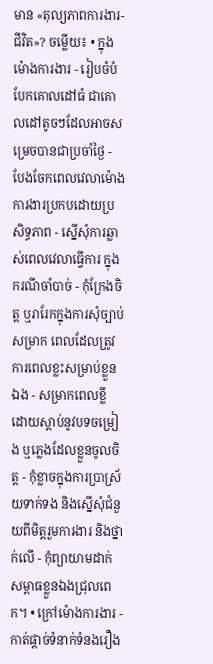មាន «តុល្យភាពការងារ-ជីវិត»? ចម្លើយ៖ • ក្នុងម៉ោងការងារ - រៀបចំបំបែកគោលដៅធំ ជាគោលដៅតូចៗដែលអាចសម្រេចបានជាប្រចាំថ្ងៃ - បែងចែកពេលវេលាម៉ោងការងារប្រកបដោយប្រសិទ្ធភាព - ស្នើសុំការឆ្លាស់ពេលវេលាធ្វើការ ក្នុងករណីចាំបាច់ - កុំក្រែងចិត្ត ឬរារែកក្នុងការសុំច្បាប់សម្រាក ពេលដែលត្រូវការពេលខ្លះសម្រាប់ខ្លួនឯង - សម្រាកពេលខ្លី ដោយស្តាប់នូវបទចម្រៀង ឬភ្លេងដែលខ្លួនចូលចិត្ត - កុំខ្លាចក្នុងការប្រាស្រ័យទាក់ទង និងស្នើសុំជំនួយពីមិត្តរួមការងារ និងថ្នាក់លើ - កុំព្យាយាមដាក់សម្ពាធខ្លួនឯងជ្រុលពេក។ • ក្រៅម៉ោងការងារ - កាត់ផ្តាច់ទំនាក់ទំនងរឿង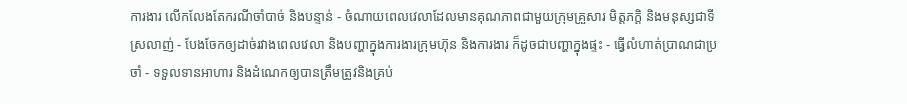ការងារ លើកលែងតែករណីចាំបាច់ និងបន្ទាន់ - ចំណាយពេលវេលាដែលមានគុណភាពជាមួយក្រុមគ្រួសារ មិត្តភក្តិ និងមនុស្សជាទីស្រលាញ់ - បែងចែកឲ្យដាច់រវាងពេលវេលា និងបញ្ហាក្នុងការងារក្រុមហ៊ុន និងការងារ ក៏ដូចជាបញ្ហាក្នុងផ្ទះ - ធ្វើលំហាត់ប្រាណជាប្រចាំ - ទទួលទានអាហារ និងដំណេកឲ្យបានត្រឹមត្រូវនិងគ្រប់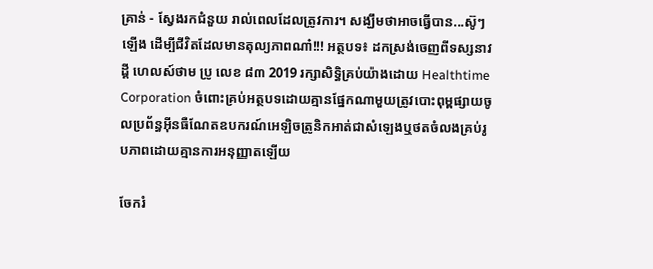គ្រាន់ - ស្វែងរកជំនួយ រាល់ពេលដែលត្រូវការ។ សង្ឃឹមថាអាចធ្វើបាន...ស៊ូៗឡើង ដើម្បីជីវិតដែលមានតុល្យភាពណា៎!!! អត្ថបទ៖ ដកស្រង់ចេញពីទស្សនាវដ្ដី ហេលស៍ថាម ប្រូ លេខ ៨៣ 2019 រក្សាសិទ្ធិគ្រប់យ៉ាងដោយ Healthtime Corporation ចំពោះគ្រប់អត្ថបទដោយគ្មានផ្នែកណាមួយត្រូវបោះពុម្ពផ្សាយចូលប្រព័ន្ធអុីនធឺណែតឧបករណ៍អេឡិចត្រូនិកអាត់ជាសំឡេងឬថតចំលងគ្រប់រូបភាពដោយគ្មានការអនុញ្ញាតឡើយ

ចែករំ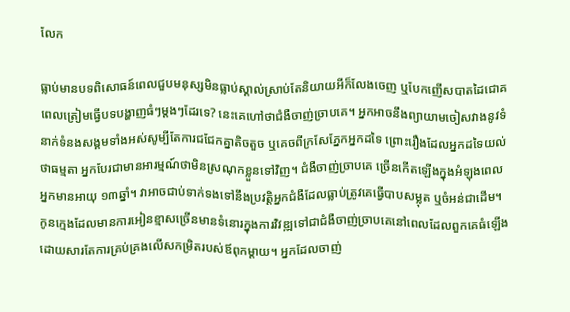លែក

ធ្លាប់មានបទពិសោធន៍ពេលជួបមនុស្សមិនធ្លាប់ស្គាល់ស្រាប់តែនិយាយអីក៏លែងចេញ ឬបែកញើសបាតដៃជោគពេលត្រៀមធ្វើបទបង្ហាញធំៗម្តងៗដែរទេ? នេះគេហៅថាជំងឺចាញ់ច្រាបគេ។ អ្នកអាចនឹងព្យាយាមចៀសវាងនូវទំនាក់ទំនងសង្គមទាំងអស់សូម្បីតែការជជែកគ្នាតិចតួច ឬគេចពីក្រសែភ្នែកអ្នកដទៃ ព្រោះរឿងដែលអ្នកដទៃយល់ថាធម្មតា អ្នកបែរជាមានអារម្មណ៍ថាមិនស្រណុកខ្លួនទៅវិញ។ ជំងឺចាញ់ច្រាបគេ ច្រើនកើតឡើងក្នុងអំឡុងពេលអ្នកមានអាយុ ១៣ឆ្នាំ។ វាអាចជាប់ទាក់ទងទៅនឹងប្រវត្តិអ្នកជំងឺដែលធ្លាប់ត្រូវគេធ្វើបាបសម្លុត ឬចំអន់ជាដើម។ កូនក្មេងដែលមានការអៀនខ្មាសច្រើនមានទំនោរក្នុងការវិវឌ្ឍទៅជាជំងឺចាញ់ច្រាបគេនៅពេលដែលពួកគេធំឡើង ដោយសារតែការគ្រប់គ្រងលើសកម្រិតរបស់ឪពុកម្តាយ។ អ្នកដែលចាញ់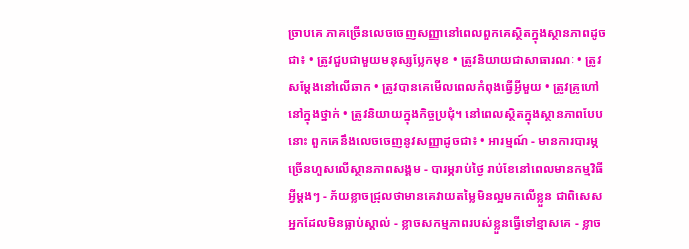ច្រាបគេ ភាគច្រើនលេចចេញសញ្ញានៅពេលពួកគេស្ថិតក្នុងស្ថានភាពដូចជា៖ • ត្រូវជួបជាមួយមនុស្សប្លែកមុខ • ត្រូវនិយាយជាសាធារណៈ • ត្រូវសម្តែងនៅលើឆាក • ត្រូវបានគេមើលពេលកំពុងធ្វើអ្វីមួយ • ត្រូវគ្រូហៅនៅក្នុងថ្នាក់ • ត្រូវនិយាយក្នុងកិច្ចប្រជុំ។ នៅពេលស្ថិតក្នុងស្ថានភាពបែបនោះ ពួកគេនឹងលេចចេញនូវសញ្ញាដូចជា៖ • អារម្មណ៍ - មានការបារម្ភច្រើនហួសលើស្ថានភាពសង្គម - បារម្ភរាប់ថ្ងៃ រាប់ខែនៅពេលមានកម្មវិធីអ្វីម្តងៗ - ភ័យខ្លាចជ្រុលថាមានគេវាយតម្លៃមិនល្អមកលើខ្លួន ជាពិសេសអ្នកដែលមិនធ្លាប់ស្គាល់ - ខ្លាចសកម្មភាពរបស់ខ្លួនធ្វើទៅខ្មាសគេ - ខ្លាច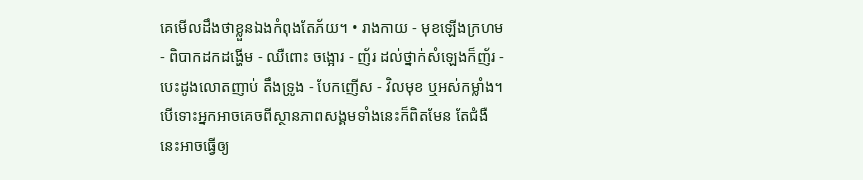គេមើលដឹងថាខ្លួនឯងកំពុងតែភ័យ។ • រាងកាយ - មុខឡើងក្រហម - ពិបាកដកដង្ហើម - ឈឺពោះ ចង្អោរ - ញ័រ ដល់ថ្នាក់សំឡេងក៏ញ័រ - បេះដូងលោតញាប់ តឹងទ្រូង - បែកញើស - វិលមុខ ឬអស់កម្លាំង។ បើទោះអ្នកអាចគេចពីស្ថានភាពសង្គមទាំងនេះក៏ពិតមែន តែជំងឺនេះអាចធ្វើឲ្យ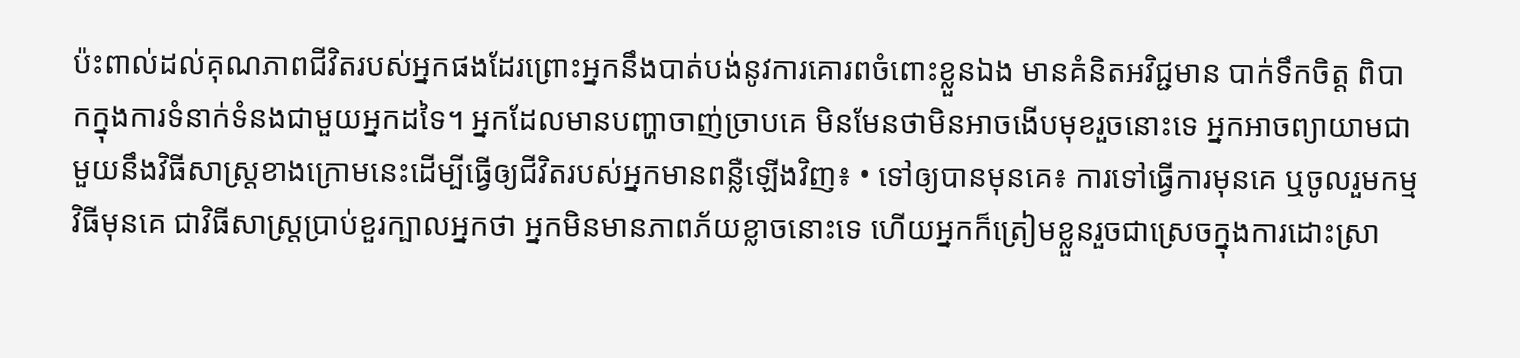ប៉ះពាល់ដល់គុណភាពជីវិតរបស់អ្នកផងដែរព្រោះអ្នកនឹងបាត់បង់នូវការគោរពចំពោះខ្លួនឯង មានគំនិតអវិជ្ជមាន បាក់ទឹកចិត្ត ពិបាកក្នុងការទំនាក់ទំនងជាមួយអ្នកដទៃ។ អ្នកដែលមានបញ្ហាចាញ់ច្រាបគេ មិនមែនថាមិនអាចងើបមុខរួចនោះទេ អ្នកអាចព្យាយាមជាមួយនឹងវិធីសាស្រ្តខាងក្រោមនេះដើម្បីធ្វើឲ្យជីវិតរបស់អ្នកមានពន្លឺឡើងវិញ៖ • ទៅឲ្យបានមុនគេ៖ ការទៅធ្វើការមុនគេ ឬចូលរួមកម្មវិធីមុនគេ ជាវិធីសាស្ត្រប្រាប់ខួរក្បាលអ្នកថា អ្នកមិនមានភាពភ័យខ្លាចនោះទេ ហើយអ្នកក៏ត្រៀមខ្លួនរួចជាស្រេចក្នុងការដោះស្រា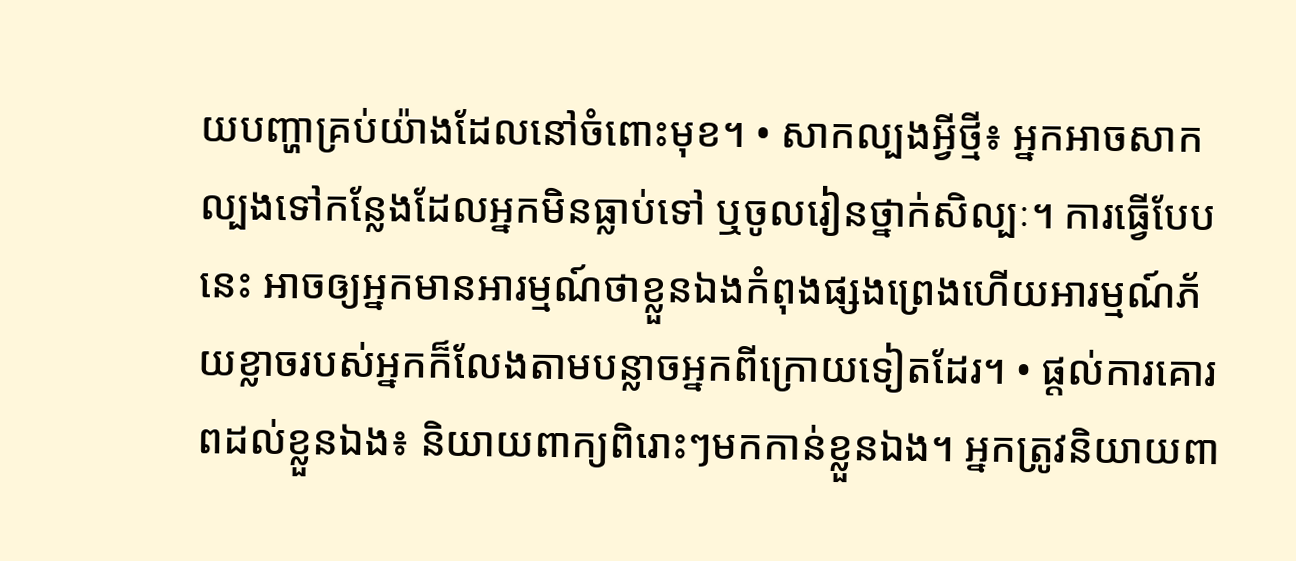យបញ្ហាគ្រប់យ៉ាងដែលនៅចំពោះមុខ។ • សាកល្បងអ្វីថ្មី៖ អ្នកអាចសាកល្បងទៅកន្លែងដែលអ្នកមិនធ្លាប់ទៅ ឬចូលរៀនថ្នាក់សិល្បៈ។ ការធ្វើបែបនេះ អាចឲ្យអ្នកមានអារម្មណ៍ថាខ្លួនឯងកំពុងផ្សងព្រេងហើយអារម្មណ៍ភ័យខ្លាចរបស់អ្នកក៏លែងតាមបន្លាចអ្នកពីក្រោយទៀតដែរ។ • ផ្តល់ការគោរពដល់ខ្លួនឯង៖ និយាយពាក្យពិរោះៗមកកាន់ខ្លួនឯង។ អ្នកត្រូវនិយាយពា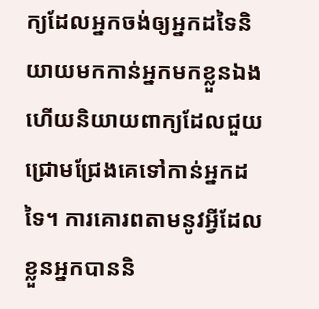ក្យដែលអ្នកចង់ឲ្យអ្នកដទៃនិយាយមកកាន់អ្នកមកខ្លួនឯងហើយនិយាយពាក្យដែលជួយជ្រោមជ្រែងគេទៅកាន់អ្នកដទៃ។ ការគោរពតាមនូវអ្វីដែលខ្លួនអ្នកបាននិ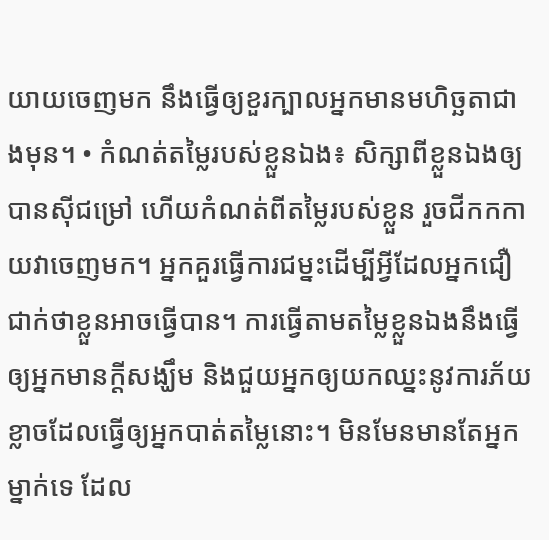យាយចេញមក នឹងធ្វើឲ្យខួរក្បាលអ្នកមានមហិច្ឆតាជាងមុន។ • កំណត់តម្លៃរបស់ខ្លួនឯង៖ សិក្សាពីខ្លួនឯងឲ្យបានស៊ីជម្រៅ ហើយកំណត់ពីតម្លៃរបស់ខ្លួន រួចជីកកកាយវាចេញមក។ អ្នកគួរធ្វើការជម្នះដើម្បីអ្វីដែលអ្នកជឿជាក់ថាខ្លួនអាចធ្វើបាន។ ការធ្វើតាមតម្លៃខ្លួនឯងនឹងធ្វើឲ្យអ្នកមានក្តីសង្ឃឹម និងជួយអ្នកឲ្យយកឈ្នះនូវការភ័យខ្លាចដែលធ្វើឲ្យអ្នកបាត់តម្លៃនោះ។ មិនមែនមានតែអ្នកម្នាក់ទេ ដែល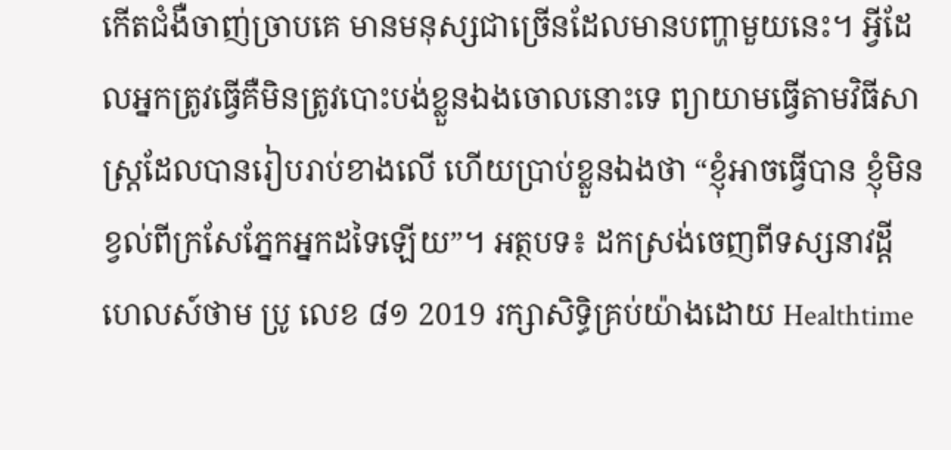កើតជំងឺចាញ់ច្រាបគេ មានមនុស្សជាច្រើនដែលមានបញ្ហាមួយនេះ។ អ្វីដែលអ្នកត្រូវធ្វើគឺមិនត្រូវបោះបង់ខ្លួនឯងចោលនោះទេ ព្យាយាមធ្វើតាមវិធីសាស្ត្រដែលបានរៀបរាប់ខាងលើ ហើយប្រាប់ខ្លួនឯងថា “ខ្ញុំអាចធ្វើបាន ខ្ញុំមិនខ្វល់ពីក្រសែភ្នែកអ្នកដទៃឡើយ”។ អត្ថបទ៖ ដកស្រង់ចេញពីទស្សនាវដ្ដី ហេលស៍ថាម ប្រូ លេខ ៨១ 2019 រក្សាសិទ្ធិគ្រប់យ៉ាងដោយ Healthtime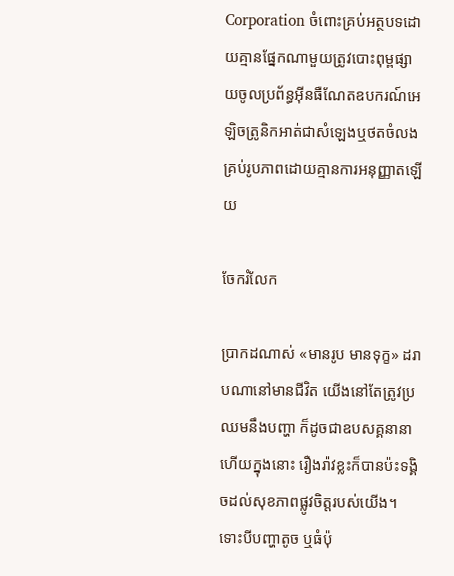Corporation ចំពោះគ្រប់អត្ថបទដោយគ្មានផ្នែកណាមួយត្រូវបោះពុម្ពផ្សាយចូលប្រព័ន្ធអុីនធឺណែតឧបករណ៍អេឡិចត្រូនិកអាត់ជាសំឡេងឬថតចំលងគ្រប់រូបភាពដោយគ្មានការអនុញ្ញាតឡើយ

ចែករំលែក

ប្រាកដណាស់ «មានរូប មានទុក្ខ» ដរាបណានៅមានជីវិត យើងនៅតែត្រូវប្រឈមនឹងបញ្ហា ក៏ដូចជាឧបសគ្គនានា ហើយក្នុងនោះ រឿងរ៉ាវខ្លះក៏បានប៉ះទង្គិចដល់សុខភាពផ្លូវចិត្តរបស់យើង។ ទោះបីបញ្ហាតូច ឬធំប៉ុ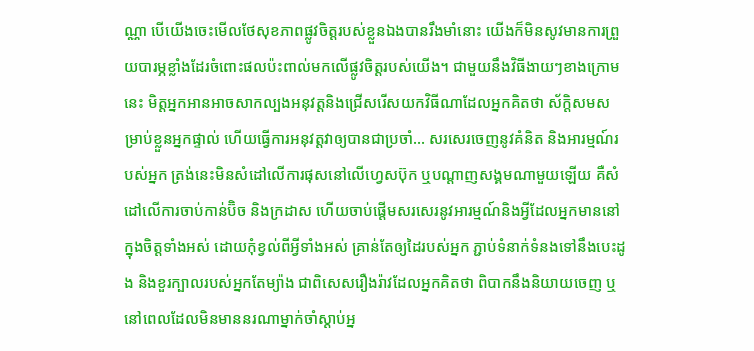ណ្ណា បើយើងចេះមើលថែសុខភាពផ្លូវចិត្តរបស់ខ្លួនឯងបានរឹងមាំនោះ យើងក៏មិនសូវមានការព្រួយបារម្ភខ្លាំងដែរចំពោះផលប៉ះពាល់មកលើផ្លូវចិត្តរបស់យើង។ ជាមួយនឹងវិធីងាយៗខាងក្រោមនេះ មិត្តអ្នកអានអាចសាកល្បងអនុវត្តនិងជ្រើសរើសយកវិធីណាដែលអ្នកគិតថា ស័ក្តិសមសម្រាប់ខ្លួនអ្នកផ្ទាល់ ហើយធ្វើការអនុវត្តវាឲ្យបានជាប្រចាំ… សរសេរចេញនូវគំនិត និងអារម្មណ៍របស់អ្នក ត្រង់នេះមិនសំដៅលើការផុសនៅលើហ្វេសប៊ុក ឬបណ្តាញសង្គមណាមួយឡើយ គឺសំដៅលើការចាប់កាន់ប៊ិច និងក្រដាស ហើយចាប់ផ្តើមសរសេរនូវអារម្មណ៍និងអ្វីដែលអ្នកមាននៅក្នុងចិត្តទាំងអស់ ដោយកុំខ្វល់ពីអ្វីទាំងអស់ គ្រាន់តែឲ្យដៃរបស់អ្នក ភ្ជាប់ទំនាក់ទំនងទៅនឹងបេះដូង និងខួរក្បាលរបស់អ្នកតែម្យ៉ាង ជាពិសេសរឿងរ៉ាវដែលអ្នកគិតថា ពិបាកនឹងនិយាយចេញ ឬនៅពេលដែលមិនមាននរណាម្នាក់ចាំស្តាប់អ្ន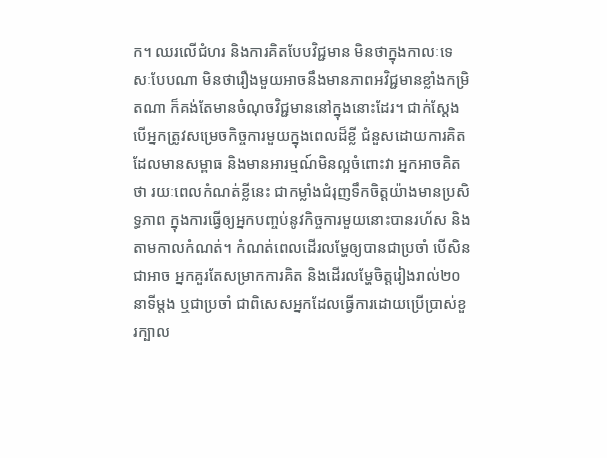ក។ ឈរលើជំហរ និងការគិតបែបវិជ្ជមាន មិនថាក្នុងកាលៈទេសៈបែបណា មិនថារឿងមួយអាចនឹងមានភាពអវិជ្ជមានខ្លាំងកម្រិតណា ក៏គង់តែមានចំណុចវិជ្ជមាននៅក្នុងនោះដែរ។ ជាក់ស្តែង បើអ្នកត្រូវសម្រេចកិច្ចការមួយក្នុងពេលដ៏ខ្លី ជំនួសដោយការគិតដែលមានសម្ពាធ និងមានអារម្មណ៍មិនល្អចំពោះវា អ្នកអាចគិតថា រយៈពេលកំណត់ខ្លីនេះ ជាកម្លាំងជំរុញទឹកចិត្តយ៉ាងមានប្រសិទ្ធភាព ក្នុងការធ្វើឲ្យអ្នកបញ្ចប់នូវកិច្ចការមួយនោះបានរហ័ស និងតាមកាលកំណត់។ កំណត់ពេលដើរលម្ហែឲ្យបានជាប្រចាំ បើសិនជាអាច អ្នកគួរតែសម្រាកការគិត និងដើរលម្ហែចិត្តរៀងរាល់២០នាទីម្តង ឬជាប្រចាំ ជាពិសេសអ្នកដែលធ្វើការដោយប្រើប្រាស់ខួរក្បាល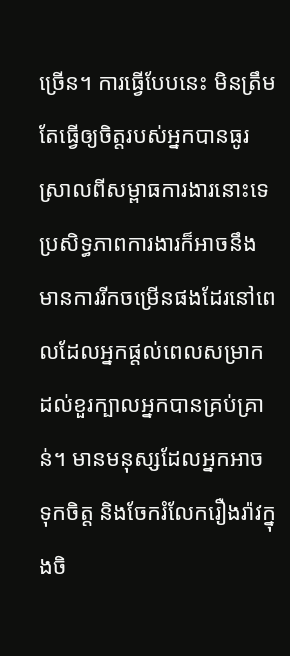ច្រើន។ ការធ្វើបែបនេះ មិនត្រឹមតែធ្វើឲ្យចិត្តរបស់អ្នកបានធូរស្រាលពីសម្ពាធការងារនោះទេ ប្រសិទ្ធភាពការងារក៏អាចនឹងមានការរីកចម្រើនផងដែរនៅពេលដែលអ្នកផ្តល់ពេលសម្រាកដល់ខួរក្បាលអ្នកបានគ្រប់គ្រាន់។ មានមនុស្សដែលអ្នកអាចទុកចិត្ត និងចែករំលែករឿងរ៉ាវក្នុងចិ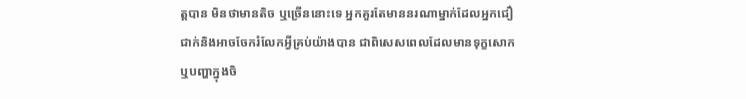ត្តបាន មិនថាមានតិច ឬច្រើននោះទេ អ្នកគួរតែមាននរណាម្នាក់ដែលអ្នកជឿជាក់និងអាចចែករំលែកអ្វីគ្រប់យ៉ាងបាន ជាពិសេសពេលដែលមានទុក្ខសោក ឬបញ្ហាក្នុងចិ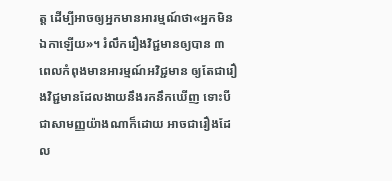ត្ត ដើម្បីអាចឲ្យអ្នកមានអារម្មណ៍ថា«អ្នកមិនឯកាឡើយ»។ រំលឹករឿងវិជ្ជមានឲ្យបាន ៣ ពេលកំពុងមានអារម្មណ៍អវិជ្ជមាន ឲ្យតែជារឿងវិជ្ជមានដែលងាយនឹងរកនឹកឃើញ ទោះបីជាសាមញ្ញយ៉ាងណាក៏ដោយ អាចជារឿងដែល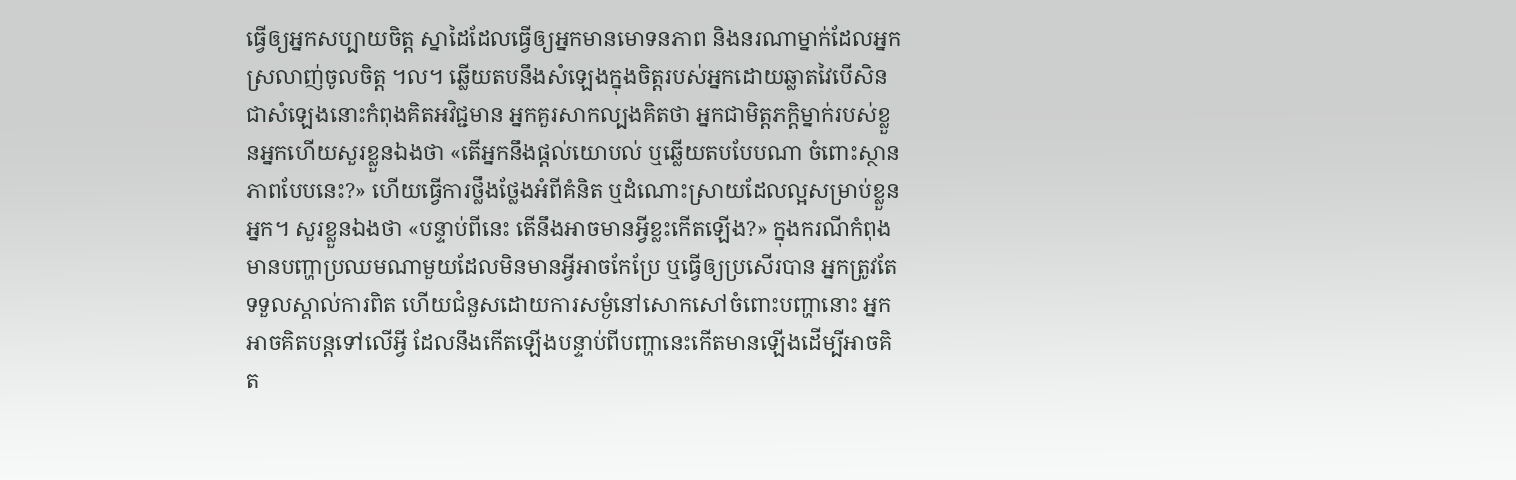ធ្វើឲ្យអ្នកសប្បាយចិត្ត ស្នាដៃដែលធ្វើឲ្យអ្នកមានមោទនភាព និងនរណាម្នាក់ដែលអ្នកស្រលាញ់ចូលចិត្ត ។ល។ ឆ្លើយតបនឹងសំឡេងក្នុងចិត្តរបស់អ្នកដោយឆ្លាតវៃបើសិនជាសំឡេងនោះកំពុងគិតអវិជ្ជមាន អ្នកគួរសាកល្បងគិតថា អ្នកជាមិត្តភក្តិម្នាក់របស់ខ្លួនអ្នកហើយសួរខ្លួនឯងថា «តើអ្នកនឹងផ្តល់យោបល់ ឬឆ្លើយតបបែបណា ចំពោះស្ថានភាពបែបនេះ?» ហើយធ្វើការថ្លឹងថ្លែងអំពីគំនិត ឬដំណោះស្រាយដែលល្អសម្រាប់ខ្លួនអ្នក។ សួរខ្លួនឯងថា «បន្ទាប់ពីនេះ តើនឹងអាចមានអ្វីខ្លះកើតឡើង?» ក្នុងករណីកំពុងមានបញ្ហាប្រឈមណាមួយដែលមិនមានអ្វីអាចកែប្រែ ឬធ្វើឲ្យប្រសើរបាន អ្នកត្រូវតែទទួលស្គាល់ការពិត ហើយជំនួសដោយការសម្ងំនៅសោកសៅចំពោះបញ្ហានោះ អ្នកអាចគិតបន្តទៅលើអ្វី ដែលនឹងកើតឡើងបន្ទាប់ពីបញ្ហានេះកើតមានឡើងដើម្បីអាចគិត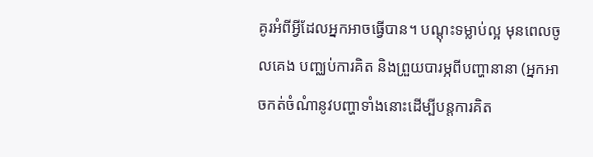គូរអំពីអ្វីដែលអ្នកអាចធ្វើបាន។ បណ្តុះទម្លាប់ល្អ មុនពេលចូលគេង បញ្ឈប់ការគិត និងព្រួយបារម្ភពីបញ្ហានានា (អ្នកអាចកត់ចំណំានូវបញ្ហាទាំងនោះដើម្បីបន្តការគិត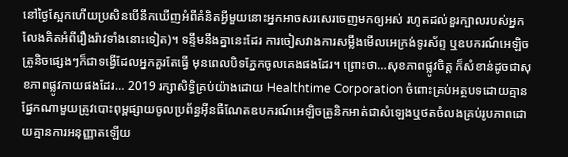នៅថ្ងៃស្អែកហើយប្រសិនបើនឹកឃើញអំពីគំនិតអ្វីមួយនោះអ្នកអាចសរសេរចេញមកឲ្យអស់ រហូតដល់ខួរក្បាលរបស់អ្នកលែងគិតអំពីរឿងរ៉ាវទាំងនោះទៀត)។ ទន្ទឹមនឹងគ្នានេះដែរ ការចៀសវាងការសម្លឹងមើលអេក្រង់ទូរស័ព្ទ ឬឧបករណ៍អេឡិចត្រូនិចផ្សេងៗក៏ជាទង្វើដែលអ្នកគួរតែធ្វើ មុនពេលបិទភ្នែកចូលគេងផងដែរ។ ព្រោះថា…សុខភាពផ្លូវចិត្ត ក៏សំខាន់ដូចជាសុខភាពផ្លូវកាយផងដែរ… 2019 រក្សាសិទ្ធិគ្រប់យ៉ាងដោយ Healthtime Corporation ចំពោះគ្រប់អត្ថបទដោយគ្មានផ្នែកណាមួយត្រូវបោះពុម្ពផ្សាយចូលប្រព័ន្ធអុីនធឺណែតឧបករណ៍អេឡិចត្រូនិកអាត់ជាសំឡេងឬថតចំលងគ្រប់រូបភាពដោយគ្មានការអនុញ្ញាតឡើយ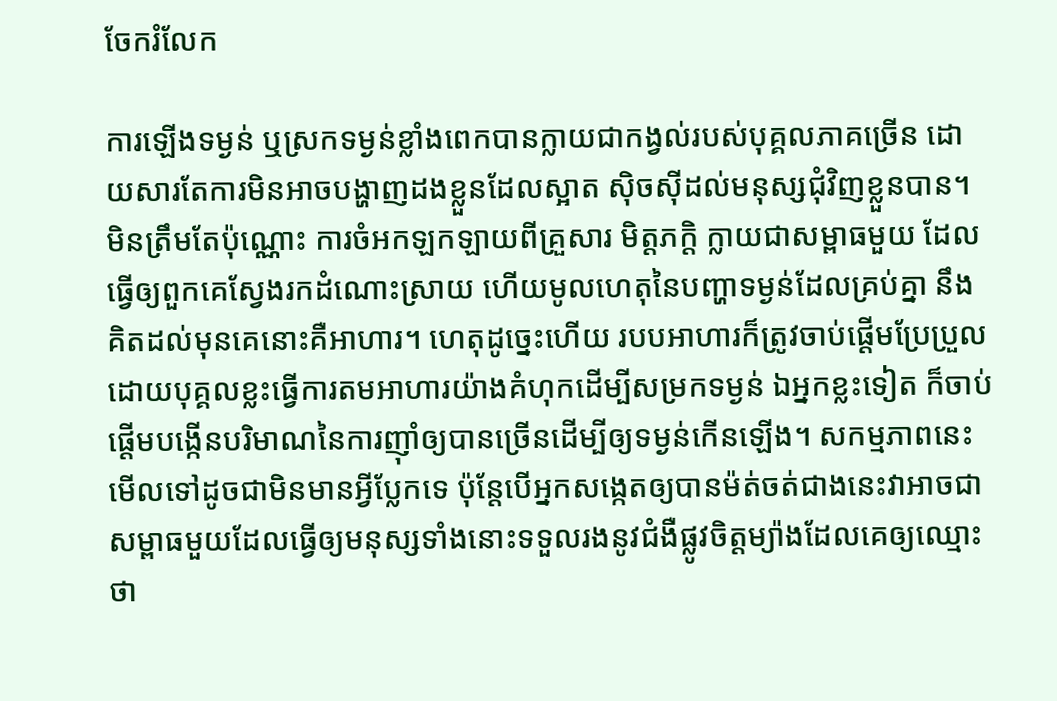ចែករំលែក

ការឡើងទម្ងន់ ឬស្រកទម្ងន់ខ្លាំងពេកបានក្លាយជាកង្វល់របស់បុគ្គលភាគច្រើន ដោយសារតែការមិនអាចបង្ហាញដងខ្លួនដែលស្អាត ស៊ិចស៊ីដល់មនុស្សជុំវិញខ្លួនបាន។ មិនត្រឹមតែប៉ុណ្ណោះ ការចំអកឡកឡាយពីគ្រួសារ មិត្តភក្តិ ក្លាយជាសម្ពាធមួយ ដែលធ្វើឲ្យពួកគេស្វែងរកដំណោះស្រាយ ហើយមូលហេតុនៃបញ្ហាទម្ងន់ដែលគ្រប់គ្នា នឹងគិតដល់មុនគេនោះគឺអាហារ។ ហេតុដូច្នេះហើយ របបអាហារក៏ត្រូវចាប់ផ្តើមប្រែប្រួល ដោយបុគ្គលខ្លះធ្វើការតមអាហារយ៉ាងគំហុកដើម្បីសម្រកទម្ងន់ ឯអ្នកខ្លះទៀត ក៏ចាប់ផ្តើមបង្កើនបរិមាណនៃការញ៉ាំឲ្យបានច្រើនដើម្បីឲ្យទម្ងន់កើនឡើង។ សកម្មភាពនេះមើលទៅដូចជាមិនមានអ្វីប្លែកទេ ប៉ុន្តែបើអ្នកសង្កេតឲ្យបានម៉ត់ចត់ជាងនេះវាអាចជាសម្ពាធមួយដែលធ្វើឲ្យមនុស្សទាំងនោះទទួលរងនូវជំងឺផ្លូវចិត្តម្យ៉ាងដែលគេឲ្យឈ្មោះថា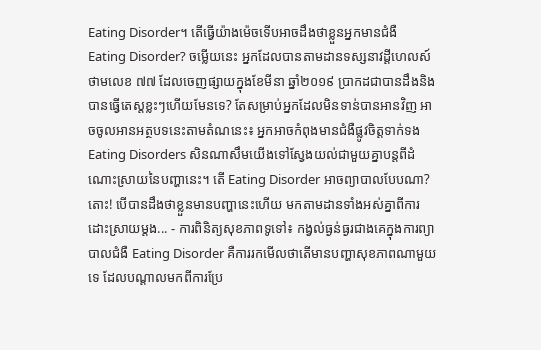Eating Disorder។ តើធ្វើយ៉ាងម៉េចទើបអាចដឹងថាខ្លួនអ្នកមានជំងឺ Eating Disorder? ចម្លើយនេះ អ្នកដែលបានតាមដានទស្សនាវដ្តីហេលស៍ថាមលេខ ៧៧ ដែលចេញផ្សាយក្នុងខែមីនា ឆ្នាំ២០១៩ ប្រាកដជាបានដឹងនិងបានធ្វើតេស្តខ្លះៗហើយមែនទេ? តែសម្រាប់អ្នកដែលមិនទាន់បានអានវិញ អាចចូលអានអត្ថបទនេះតាមតំណនេះ៖ អ្នកអាចកំពុងមានជំងឺផ្លូវចិត្តទាក់ទង Eating Disorders សិនណាសឹមយើងទៅស្វែងយល់ជាមួយគ្នាបន្តពីដំណោះស្រាយនៃបញ្ហានេះ។ តើ Eating Disorder អាចព្យាបាលបែបណា? តោះ! បើបានដឹងថាខ្លួនមានបញ្ហានេះហើយ មកតាមដានទាំងអស់គ្នាពីការដោះស្រាយម្តង... - ការពិនិត្យសុខភាពទូទៅ៖ កង្វល់ធ្ងន់ធ្ងរជាងគេក្នុងការព្យាបាលជំងឺ Eating Disorder គឺការរកមើលថាតើមានបញ្ហាសុខភាពណាមួយទេ ដែលបណ្តាលមកពីការប្រែ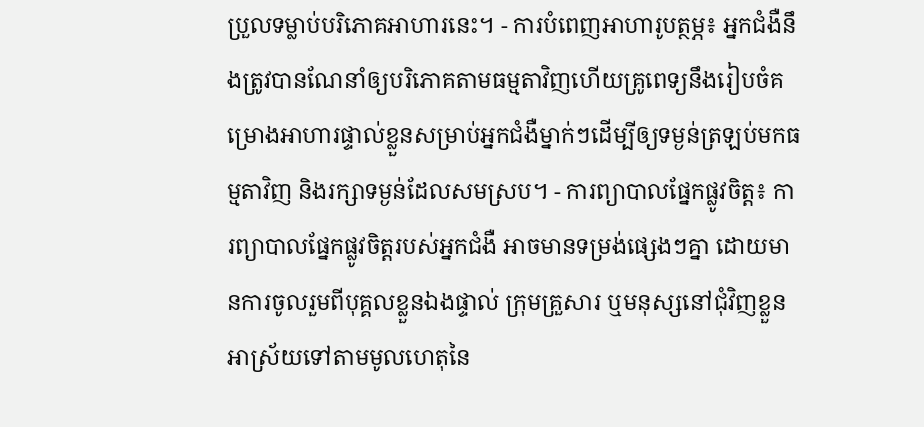ប្រួលទម្លាប់បរិភោគអាហារនេះ។ - ការបំពេញអាហារូបត្ថម្ភ៖ អ្នកជំងឺនឹងត្រូវបានណែនាំឲ្យបរិភោគតាមធម្មតាវិញហើយគ្រូពេទ្យនឹងរៀបចំគម្រោងអាហារផ្ទាល់ខ្លួនសម្រាប់អ្នកជំងឺម្នាក់ៗដើម្បីឲ្យទម្ងន់ត្រឡប់មកធម្មតាវិញ និងរក្សាទម្ងន់ដែលសមស្រប។ - ការព្យាបាលផ្នែកផ្លូវចិត្ត៖ ការព្យាបាលផ្នែកផ្លូវចិត្តរបស់អ្នកជំងឺ អាចមានទម្រង់ផ្សេងៗគ្នា ដោយមានការចូលរួមពីបុគ្គលខ្លួនឯងផ្ទាល់ ក្រុមគ្រួសារ ឬមនុស្សនៅជុំវិញខ្លួន អាស្រ័យទៅតាមមូលហេតុនៃ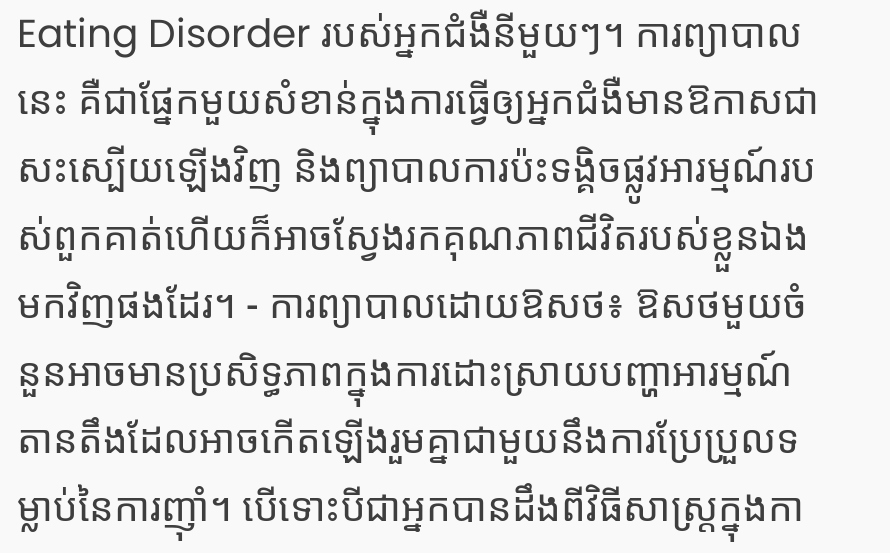Eating Disorder របស់អ្នកជំងឺនីមួយៗ។ ការព្យាបាលនេះ គឺជាផ្នែកមួយសំខាន់ក្នុងការធ្វើឲ្យអ្នកជំងឺមានឱកាសជាសះស្បើយឡើងវិញ និងព្យាបាលការប៉ះទង្គិចផ្លូវអារម្មណ៍របស់ពួកគាត់ហើយក៏អាចស្វែងរកគុណភាពជីវិតរបស់ខ្លួនឯងមកវិញផងដែរ។ - ការព្យាបាលដោយឱសថ៖ ឱសថមួយចំនួនអាចមានប្រសិទ្ធភាពក្នុងការដោះស្រាយបញ្ហាអារម្មណ៍តានតឹងដែលអាចកើតឡើងរួមគ្នាជាមួយនឹងការប្រែប្រួលទម្លាប់នៃការញ៉ាំ។ បើទោះបីជាអ្នកបានដឹងពីវិធីសាស្រ្តក្នុងកា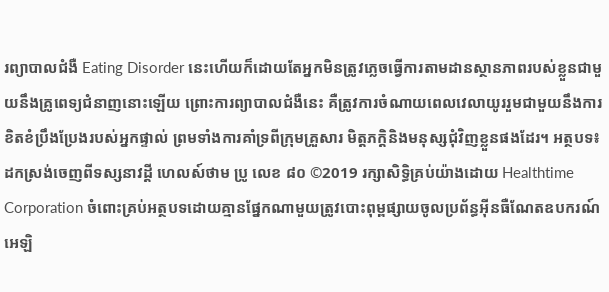រព្យាបាលជំងឺ Eating Disorder នេះហើយក៏ដោយតែអ្នកមិនត្រូវភ្លេចធ្វើការតាមដានស្ថានភាពរបស់ខ្លួនជាមួយនឹងគ្រូពេទ្យជំនាញនោះឡើយ ព្រោះការព្យាបាលជំងឺនេះ គឺត្រូវការចំណាយពេលវេលាយូររួមជាមួយនឹងការខិតខំប្រឹងប្រែងរបស់អ្នកផ្ទាល់ ព្រមទាំងការគាំទ្រពីក្រុមគ្រួសារ មិត្តភក្តិនិងមនុស្សជុំវិញខ្លួនផងដែរ។ អត្ថបទ៖ ដកស្រង់ចេញពីទស្សនាវដ្ដី ហេលស៍ថាម ប្រូ លេខ ៨០ ©2019 រក្សាសិទ្ធិគ្រប់យ៉ាងដោយ Healthtime Corporation ចំពោះគ្រប់អត្ថបទដោយគ្មានផ្នែកណាមួយត្រូវបោះពុម្ពផ្សាយចូលប្រព័ន្ធអុីនធឺណែតឧបករណ៍អេឡិ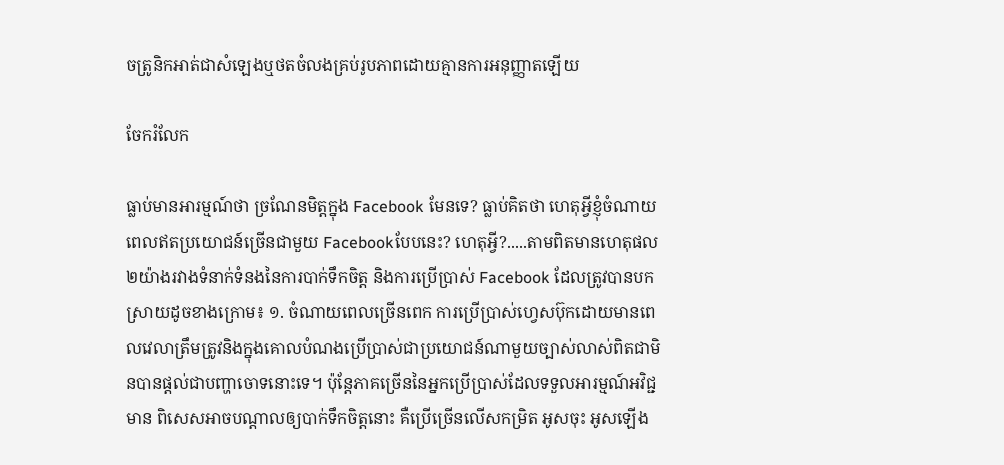ចត្រូនិកអាត់ជាសំឡេងឬថតចំលងគ្រប់រូបភាពដោយគ្មានការអនុញ្ញាតឡើយ

ចែករំលែក

ធ្លាប់មានអារម្មណ៍ថា ច្រណែនមិត្តក្នុង Facebook មែនទេ? ធ្លាប់គិតថា ហេតុអ្វីខ្ញុំចំណាយពេលឥតប្រយោជន៍ច្រើនជាមួយ Facebookបែបនេះ? ហេតុអ្វី?.....តាមពិតមានហេតុផល ២យ៉ាងរវាងទំនាក់ទំនងនៃការបាក់ទឹកចិត្ត និងការប្រើប្រាស់ Facebook ដែលត្រូវបានបកស្រាយដូចខាងក្រោម៖ ១. ចំណាយពេលច្រើនពេក ការប្រើប្រាស់ហ្វេសប៊ុកដោយមានពេលវេលាត្រឹមត្រូវនិងក្នុងគោលបំណងប្រើប្រាស់ជាប្រយោជន៍ណាមួយច្បាស់លាស់ពិតជាមិនបានផ្តល់ជាបញ្ហាចោទនោះទេ។ ប៉ុន្តែភាគច្រើននៃអ្នកប្រើប្រាស់ដែលទទួលអារម្មណ៍អវិជ្ជមាន ពិសេសអាចបណ្តាលឲ្យបាក់ទឹកចិត្តនោះ គឺប្រើច្រើនលើសកម្រិត អូសចុះ អូសឡើង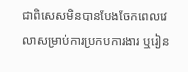ជាពិសេសមិនបានបែងចែកពេលវេលាសម្រាប់ការប្រកបការងារ ឬរៀន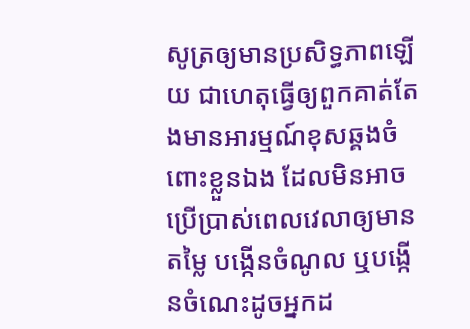សូត្រឲ្យមានប្រសិទ្ធភាពឡើយ ជាហេតុធ្វើឲ្យពួកគាត់តែងមានអារម្មណ៍ខុសឆ្គងចំពោះខ្លួនឯង ដែលមិនអាចប្រើប្រាស់ពេលវេលាឲ្យមានតម្លៃ បង្កើនចំណូល ឬបង្កើនចំណេះដូចអ្នកដ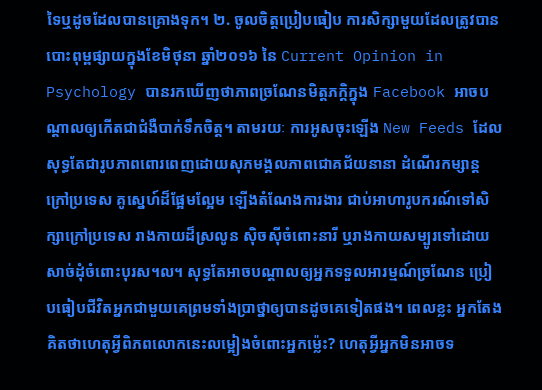ទៃឬដូចដែលបានគ្រោងទុក។ ២. ចូលចិត្តប្រៀបធៀប ការសិក្សាមួយដែលត្រូវបានបោះពុម្ពផ្សាយក្នុងខែមិថុនា ឆ្នាំ២០១៦ នៃ Current Opinion in Psychology បានរកឃើញថាភាពច្រណែនមិត្តភក្តិក្នុង Facebook អាចបណ្តាលឲ្យកើតជាជំងឺបាក់ទឹកចិត្ត។ តាមរយៈ ការអូសចុះឡើង New Feeds ដែលសុទ្ធតែជារូបភាពពោរពេញដោយសុភមង្គលភាពជោគជ័យនានា ដំណើរកម្សាន្តក្រៅប្រទេស គូស្នេហ៍ដ៏ផ្អែមល្អែម ឡើងតំណែងការងារ ជាប់អាហារូបករណ៍ទៅសិក្សាក្រៅប្រទេស រាងកាយដ៏ស្រលូន ស៊ិចស៊ីចំពោះនារី ឬរាងកាយសម្បូរទៅដោយសាច់ដុំចំពោះបុរស។ល។ សុទ្ធតែអាចបណ្តាលឲ្យអ្នកទទួលអារម្មណ៍ច្រណែន ប្រៀបធៀបជីវិតអ្នកជាមួយគេព្រមទាំងប្រាថ្នាឲ្យបានដូចគេទៀតផង។ ពេលខ្លះ អ្នកតែងគិតថាហេតុអ្វីពិភពលោកនេះលម្អៀងចំពោះអ្នកម្ល៉េះ? ហេតុអ្វីអ្នកមិនអាចទ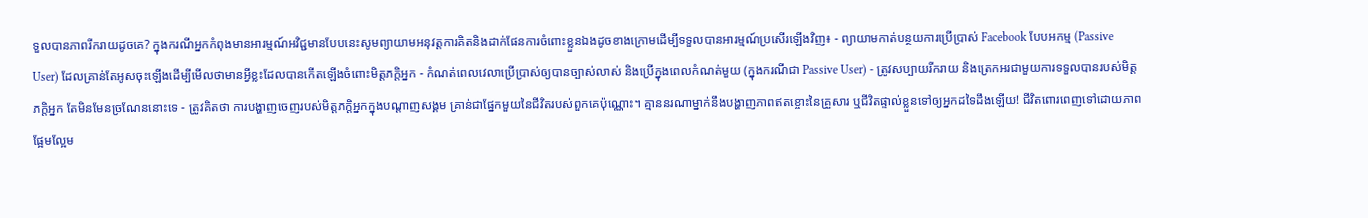ទួលបានភាពរីករាយដូចគេ? ក្នុងករណីអ្នកកំពុងមានអារម្មណ៍អវិជ្ជមានបែបនេះសូមព្យាយាមអនុវត្តការគិតនិងដាក់ផែនការចំពោះខ្លួនឯងដូចខាងក្រោមដើម្បីទទួលបានអារម្មណ៍ប្រសើរឡើងវិញ៖ - ព្យាយាមកាត់បន្ថយការប្រើប្រាស់ Facebook បែបអកម្ម (Passive User) ដែលគ្រាន់តែអូសចុះឡើងដើម្បីមើលថាមានអ្វីខ្លះដែលបានកើតឡើងចំពោះមិត្តភក្តិអ្នក - កំណត់ពេលវេលាប្រើប្រាស់ឲ្យបានច្បាស់លាស់ និងប្រើក្នុងពេលកំណត់មួយ (ក្នុងករណីជា Passive User) - ត្រូវសប្បាយរីករាយ និងត្រេកអរជាមួយការទទួលបានរបស់មិត្តភក្តិអ្នក តែមិនមែនច្រណែននោះទេ - ត្រូវគិតថា ការបង្ហាញចេញរបស់មិត្តភក្តិអ្នកក្នុងបណ្តាញសង្គម គ្រាន់ជាផ្នែកមួយនៃជីវិតរបស់ពួកគេប៉ុណ្ណោះ។ គ្មាននរណាម្នាក់នឹងបង្ហាញភាពឥតខ្ចោះនៃគ្រួសារ ឬជីវិតផ្ទាល់ខ្លួនទៅឲ្យអ្នកដទៃដឹងឡើយ! ជីវិតពោរពេញទៅដោយភាពផ្អែមល្អែម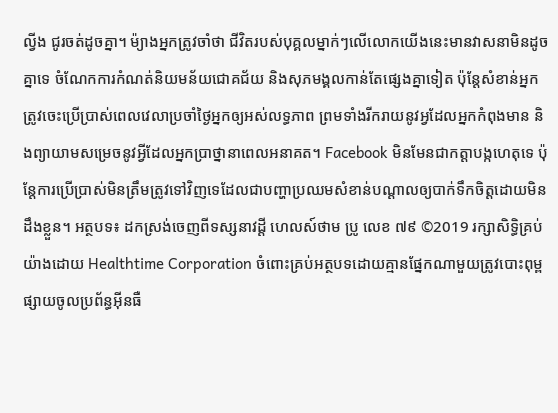ល្វីង ជូរចត់ដូចគ្នា។ ម៉្យាងអ្នកត្រូវចាំថា ជីវិតរបស់បុគ្គលម្នាក់ៗលើលោកយើងនេះមានវាសនាមិនដូចគ្នាទេ ចំណែកការកំណត់និយមន័យជោគជ័យ និងសុភមង្គលកាន់តែផ្សេងគ្នាទៀត ប៉ុន្តែសំខាន់អ្នកត្រូវចេះប្រើប្រាស់ពេលវេលាប្រចាំថ្ងៃអ្នកឲ្យអស់លទ្ធភាព ព្រមទាំងរីករាយនូវអ្វដែលអ្នកកំពុងមាន និងព្យាយាមសម្រេចនូវអ្វីដែលអ្នកប្រាថ្នានាពេលអនាគត។ Facebook មិនមែនជាកត្តាបង្កហេតុទេ ប៉ុន្តែការប្រើប្រាស់មិនត្រឹមត្រូវទៅវិញទេដែលជាបញ្ហាប្រឈមសំខាន់បណ្តាលឲ្យបាក់ទឹកចិត្តដោយមិនដឹងខ្លួន។ អត្ថបទ៖ ដកស្រង់ចេញពីទស្សនាវដ្ដី ហេលស៍ថាម ប្រូ លេខ ៧៩ ©2019 រក្សាសិទ្ធិគ្រប់យ៉ាងដោយ Healthtime Corporation ចំពោះគ្រប់អត្ថបទដោយគ្មានផ្នែកណាមួយត្រូវបោះពុម្ពផ្សាយចូលប្រព័ន្ធអុីនធឺ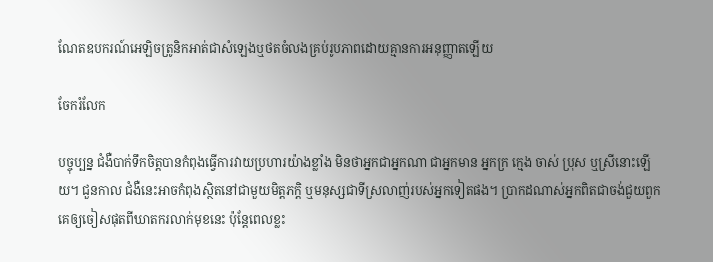ណែតឧបករណ៍អេឡិចត្រូនិកអាត់ជាសំឡេងឬថតចំលងគ្រប់រូបភាពដោយគ្មានការអនុញ្ញាតឡើយ

ចែករំលែក

បច្ចុប្បន្ន ជំងឺបាក់ទឹកចិត្តបានកំពុងធ្វើការវាយប្រហារយ៉ាងខ្លាំង មិនថាអ្នកជាអ្នកណា ជាអ្នកមាន អ្នកក្រ ក្មេង ចាស់ ប្រុស ឬស្រីនោះឡើយ។ ជួនកាល ជំងឺនេះអាចកំពុងស្ថិតនៅជាមួយមិត្តភក្តិ ឬមនុស្សជាទីស្រលាញ់របស់អ្នកទៀតផង។ ប្រាកដណាស់អ្នកពិតជាចង់ជួយពួកគេឲ្យចៀសផុតពីឃាតករលាក់មុខនេះ ប៉ុន្តែពេលខ្លះ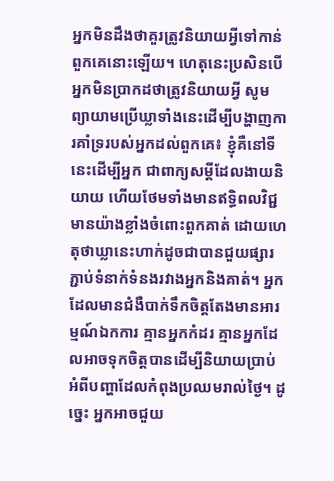អ្នកមិនដឹងថាគួរត្រូវនិយាយអ្វីទៅកាន់ពួកគេនោះឡើយ។ ហេតុនេះប្រសិនបើអ្នកមិនប្រាកដថាត្រូវនិយាយអ្វី សូមព្យាយាមប្រើឃ្លាទាំងនេះដើម្បីបង្ហាញការគាំទ្ររបស់អ្នកដល់ពួកគេ៖ ខ្ញុំគឺនៅទីនេះដើម្បីអ្នក ជាពាក្យសម្តីដែលងាយនិយាយ ហើយថែមទាំងមានឥទ្ធិពលវិជ្ជមានយ៉ាងខ្លាំងចំពោះពួកគាត់ ដោយហេតុថាឃ្លានេះហាក់ដូចជាបានជួយផ្សារភ្ជាប់ទំនាក់ទំនងរវាងអ្នកនិងគាត់។ អ្នកដែលមានជំងឺបាក់ទឹកចិត្តតែងមានអារម្មណ៍ឯកការ គ្មានអ្នកកំដរ គ្មានអ្នកដែលអាចទុកចិត្តបានដើម្បីនិយាយប្រាប់អំពីបញ្ហាដែលកំពុងប្រឈមរាល់ថ្ងៃ។ ដូច្នេះ អ្នកអាចជួយ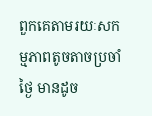ពួកគេតាមរយៈសកម្មភាពតូចតាចប្រចាំថ្ងៃ មានដូច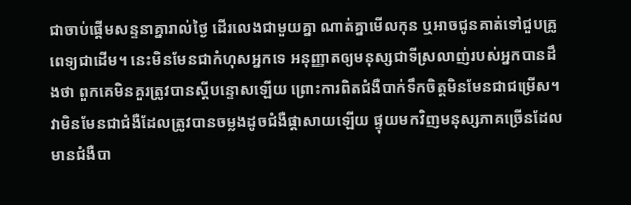ជាចាប់ផ្តើមសន្ទនាគ្នារាល់ថ្ងៃ ដើរលេងជាមួយគ្នា ណាត់គ្នាមើលកុន ឬអាចជូនគាត់ទៅជួបគ្រូពេទ្យជាដើម។ នេះមិនមែនជាកំហុសអ្នកទេ អនុញ្ញាតឲ្យមនុស្សជាទីស្រលាញ់របស់អ្នកបានដឹងថា ពួកគេមិនគួរត្រូវបានស្តីបន្ទោសឡើយ ព្រោះការពិតជំងឺបាក់ទឹកចិត្តមិនមែនជាជម្រើស។ វាមិនមែនជាជំងឺដែលត្រូវបានចម្លងដូចជំងឺផ្តាសាយឡើយ ផ្ទុយមកវិញមនុស្សភាគច្រើនដែលមានជំងឺបា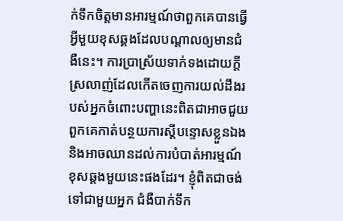ក់ទឹកចិត្តមានអារម្មណ៍ថាពួកគេបានធ្វើអ្វីមួយខុសឆ្គងដែលបណ្តាលឲ្យមានជំងឺនេះ។ ការប្រាស្រ័យទាក់ទងដោយក្ដីស្រលាញ់ដែលកើតចេញការយល់ដឹងរបស់អ្នកចំពោះបញ្ហានេះពិតជាអាចជួយពួកគេកាត់បន្ថយការស្តីបន្ទោសខ្លួនឯង និងអាចឈានដល់ការបំបាត់អារម្មណ៍ខុសឆ្គងមួយនេះផងដែរ។ ខ្ញុំពិតជាចង់ទៅជាមួយអ្នក ជំងឺបាក់ទឹក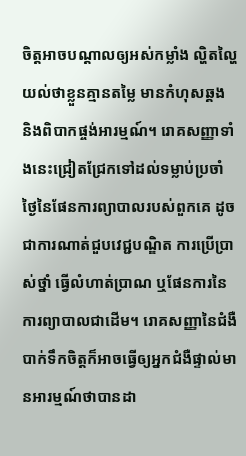ចិត្តអាចបណ្តាលឲ្យអស់កម្លាំង ល្ហិតល្ហៃយល់ថាខ្លួនគ្មានតម្លៃ មានកំហុសឆ្គង និងពិបាកផ្ចង់អារម្មណ៍។ រោគសញ្ញាទាំងនេះជ្រៀតជ្រែកទៅដល់ទម្លាប់ប្រចាំថ្ងៃនៃផែនការព្យាបាលរបស់ពួកគេ ដូចជាការណាត់ជួបវេជ្ជបណ្ឌិត ការប្រើប្រាស់ថ្នាំ ធ្វើលំហាត់ប្រាណ ឬផែនការនៃការព្យាបាលជាដើម។ រោគសញ្ញានៃជំងឺបាក់ទឹកចិត្តក៏អាចធ្វើឲ្យអ្នកជំងឺផ្ទាល់មានអារម្មណ៍ថាបានដា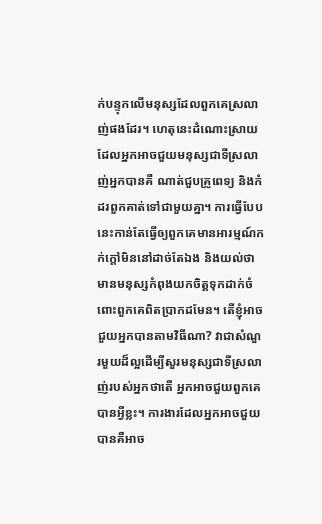ក់បន្ទុកលើមនុស្សដែលពួកគេស្រលាញ់ផងដែរ។ ហេតុនេះដំណោះស្រាយដែលអ្នកអាចជួយមនុស្សជាទីស្រលាញ់អ្នកបានគឺ ណាត់ជួបគ្រូពេទ្យ និងកំដរពួកគាត់ទៅជាមួយគ្នា។ ការធ្វើបែបនេះកាន់តែធ្វើឲ្យពួកគេមានអារម្មណ៍កក់ក្តៅមិននៅដាច់តែឯង និងយល់ថាមានមនុស្សកំពុងយកចិត្តទុកដាក់ចំពោះពួកគេពិតប្រាកដមែន។ តើខ្ញុំអាចជួយអ្នកបានតាមវិធីណា? វាជាសំណួរមួយដ៏ល្អដើម្បីសួរមនុស្សជាទីស្រលាញ់របស់អ្នកថាតើ អ្នកអាចជួយពួកគេបានអ្វីខ្លះ។ ការងារដែលអ្នកអាចជួយបានគឺអាច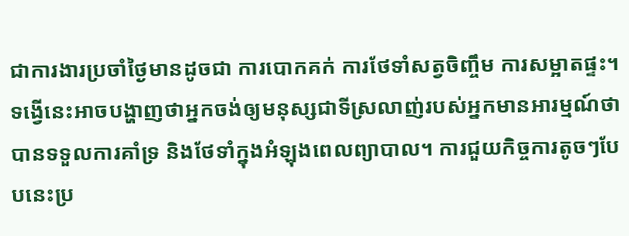ជាការងារប្រចាំថ្ងៃមានដូចជា ការបោកគក់ ការថែទាំសត្វចិញ្ចឹម ការសម្អាតផ្ទះ។ ទង្វើនេះអាចបង្ហាញថាអ្នកចង់ឲ្យមនុស្សជាទីស្រលាញ់របស់អ្នកមានអារម្មណ៍ថាបានទទួលការគាំទ្រ និងថែទាំក្នុងអំឡុងពេលព្យាបាល។ ការជួយកិច្ចការតូចៗបែបនេះប្រ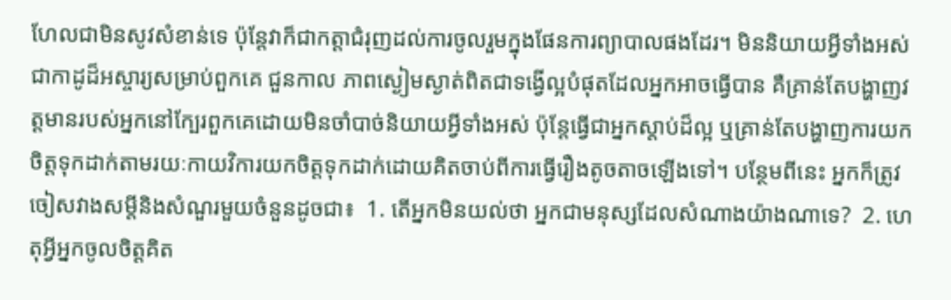ហែលជាមិនសូវសំខាន់ទេ ប៉ុន្តែវាក៏ជាកត្តាជំរុញដល់ការចូលរួមក្នុងផែនការព្យាបាលផងដែរ។ មិននិយាយអ្វីទាំងអស់ ជាកាដូដ៏អស្ចារ្យសម្រាប់ពួកគេ ជួនកាល ភាពស្ងៀមស្ងាត់ពិតជាទង្វើល្អបំផុតដែលអ្នកអាចធ្វើបាន គឺគ្រាន់តែបង្ហាញវត្តមានរបស់អ្នកនៅក្បែរពួកគេដោយមិនចាំបាច់និយាយអ្វីទាំងអស់ ប៉ុន្តែធ្វើជាអ្នកស្តាប់ដ៏ល្អ ឬគ្រាន់តែបង្ហាញការយកចិត្តទុកដាក់តាមរយៈកាយវិការយកចិត្តទុកដាក់ដោយគិតចាប់ពីការធ្វើរឿងតូចតាចឡើងទៅ។ បន្ថែមពីនេះ អ្នកក៏ត្រូវចៀសវាងសម្តីនិងសំណួរមួយចំនួនដូចជា៖  1. តើអ្នកមិនយល់ថា អ្នកជាមនុស្សដែលសំណាងយ៉ាងណាទេ?  2. ហេតុអ្វីអ្នកចូលចិត្តគិត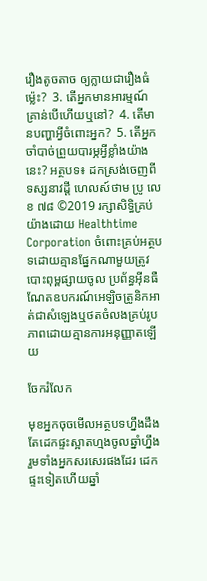រឿងតូចតាច ឲ្យក្លាយជារឿងធំម្ល៉េះ?  3. តើអ្នកមានអារម្មណ៍គ្រាន់បើហើយឬនៅ?  4. តើមានបញ្ហាអ្វីចំពោះអ្នក?  5. តើអ្នកចាំបាច់ព្រួយបារម្ភអ្វីខ្លាំងយ៉ាងនេះ? អត្ថបទ៖ ដកស្រង់ចេញពីទស្សនាវដ្ដី ហេលស៍ថាម ប្រូ លេខ ៧៨ ©2019 រក្សាសិទ្ធិគ្រប់យ៉ាងដោយ Healthtime Corporation ចំពោះគ្រប់អត្ថបទដោយគ្មានផ្នែកណាមួយត្រូវបោះពុម្ពផ្សាយចូល ប្រព័ន្ធអុីនធឺណែតឧបករណ៍អេឡិចត្រូនិកអាត់ជាសំឡេងឬថតចំលងគ្រប់រូបភាពដោយគ្មានការអនុញ្ញាតឡើយ

ចែករំលែក

មុខអ្នកចុចមើលអត្ថបទហ្នឹងដឹងតែដេកផ្ទះស្អាតហ្មងចូលឆ្នាំហ្នឹង រួមទាំងអ្នកសរសេរផងដែរ ដេកផ្ទះទៀតហើយឆ្នាំ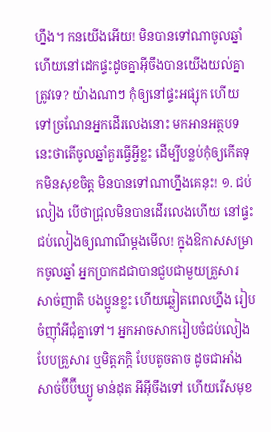ហ្នឹង។ កនយើងអើយ! មិនបានទៅណាចូលឆ្នាំ ហើយនៅដេកផ្ទះដូចគ្នាអ៊ីចឹងបានយើងយល់គ្នាត្រូវទេ? យ៉ាងណាៗ កុំឲ្យនៅផ្ទះអផ្សុក ហើយទៅច្រណែនអ្នកដើរលេងនោះ មកអានអត្ថបទនេះថាតើចូលឆ្នាំគួរធ្វើអ្វីខ្លះ ដើម្បីបន្លប់កុំឲ្យកើតទុកមិនសុខចិត្ត មិនបានទៅណាហ្នឹងគេនុះ! ១. ជប់លៀង បើថាជ្រុលមិនបានដើរលេងហើយ នៅផ្ទះជប់លៀងឲ្យណាណីម្តងមើល! ក្នុងឱកាសសម្រាកចូលឆ្នាំ អ្នកប្រាកដជាបានជួបជាមួយគ្រួសារ សាច់ញាតិ បងប្អូនខ្លះ ហើយឆ្លៀតពេលហ្នឹង រៀបចំញ៉ាំអីជុំគ្នាទៅ។ អ្នកអាចសាករៀបចំជប់លៀងបែបគ្រួសារ ឬមិត្តភក្តិ បែបតូចតាច ដូចជាអាំងសាច់ប៊ីប៊ីឃ្យូ មាន់ដុត អីអ៊ីចឹងទៅ ហើយរើសមុខ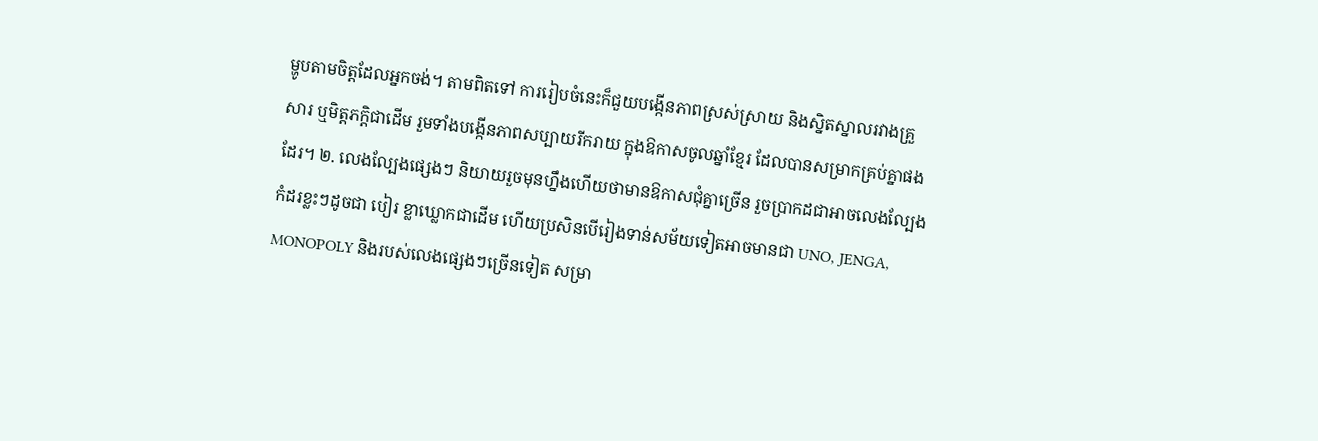ម្ហូបតាមចិត្តដែលអ្នកចង់។ តាមពិតទៅ ការរៀបចំនេះក៏ជួយបង្កើនភាពស្រស់ស្រាយ និងសិ្នតស្នាលរវាងគ្រួសារ ឬមិត្តភក្តិជាដើម រួមទាំងបង្កើនភាពសប្បាយរីករាយ ក្នុងឱកាសចូលឆ្នាំខ្មែរ ដែលបានសម្រាកគ្រប់គ្នាផងដែរ។ ២. លេងល្បែងផ្សេងៗ និយាយរួចមុនហ្នឹងហើយថាមានឱកាសជុំគ្នាច្រើន រួចប្រាកដជាអាចលេងល្បែងកំដរខ្លះៗដូចជា បៀរ ខ្លាឃ្លោកជាដើម ហើយប្រសិនបើរៀងទាន់សម័យទៀតអាចមានជា UNO, JENGA, MONOPOLY និងរបស់លេងផ្សេងៗច្រើនទៀត សម្រា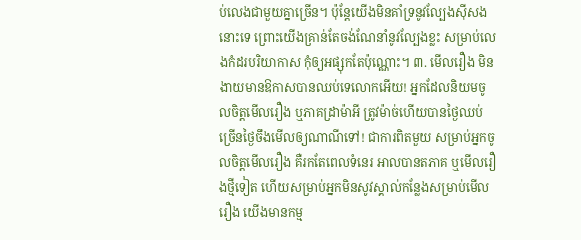ប់លេងជាមួយគ្នាច្រើន។ ប៉ុន្តែយើងមិនគាំទ្រនូវល្បែងស៊ីសងនោះទេ ព្រោះយើងគ្រាន់តែចង់ណែនាំនូវល្បែងខ្លះ សម្រាប់លេងកំដរបរិយាកាស កុំឲ្យអផ្សុកតែប៉ុណ្ណោះ។ ៣. មើលរឿង មិនងាយមានឱកាសបានឈប់ទេលោកអើយ! អ្នកដែលនិយមចូលចិត្តមើលរឿង ឬភាគដ្រាម៉ាអី ត្រូវម៉ាច់ហើយបានថ្ងៃឈប់ច្រើនថ្ងៃចឹងមើលឲ្យណាណីទៅ! ជាការពិតមួយ សម្រាប់អ្នកចូលចិត្តមើលរឿង គឺរកតែពេលទំនេរ អាលបានតភាគ ឬមើលរឿងថ្មីទៀត ហើយសម្រាប់អ្នកមិនសូវស្គាល់កន្លែងសម្រាប់មើលរឿង យើងមានកម្ម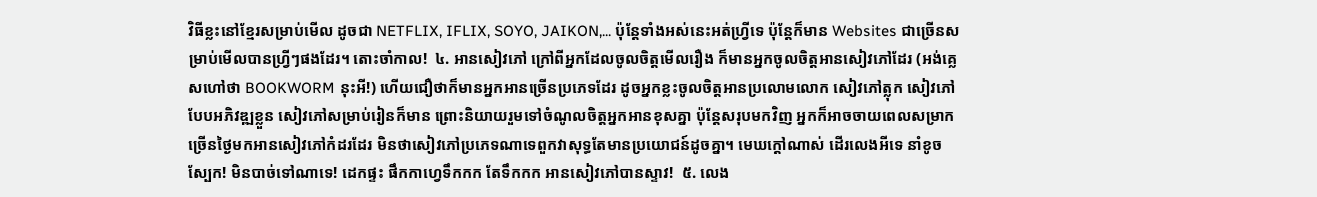វិធីខ្លះនៅខ្មែរសម្រាប់មើល ដូចជា NETFLIX, IFLIX, SOYO, JAIKON,... ប៉ុន្តែទាំងអស់នេះអត់ហ្វ្រីទេ ប៉ុន្តែក៏មាន Websites ជាច្រើនសម្រាប់មើលបានហ្រ្វីៗផងដែរ។ តោះចាំកាល!  ៤. អានសៀវភៅ ក្រៅពីអ្នកដែលចូលចិត្តមើលរឿង ក៏មានអ្នកចូលចិត្តអានសៀវភៅដែរ (អង់គ្លេសហៅថា BOOKWORM នុះអី!) ហើយជឿថាក៏មានអ្នកអានច្រើនប្រភេទដែរ ដូចអ្នកខ្លះចូលចិត្តអានប្រលោមលោក សៀវភៅត្លុក សៀវភៅបែបអភិវឌ្ឍខ្លួន សៀវភៅសម្រាប់រៀនក៏មាន ព្រោះនិយាយរួមទៅចំណូលចិត្តអ្នកអានខុសគ្នា ប៉ុន្តែសរុបមកវិញ អ្នកក៏អាចចាយពេលសម្រាកច្រើនថ្ងៃមកអានសៀវភៅកំដរដែរ មិនថាសៀវភៅប្រភេទណាទេពួកវាសុទ្ធតែមានប្រយោជន៍ដូចគ្នា។ មេឃក្តៅណាស់ ដើរលេងអីទេ នាំខូចស្បែក! មិនបាច់ទៅណាទេ! ដេកផ្ទះ ផឹកកាហ្វេទឹកកក តែទឹកកក អានសៀវភៅបានស្ទាវ!  ៥. លេង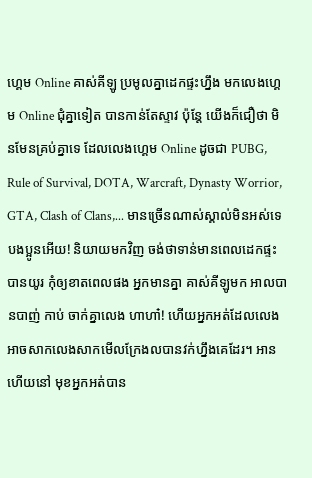ហ្គេម Online គាស់គីឡូ ប្រមូលគ្នាដេកផ្ទះហ្នឹង មកលេងហ្គេម Online ជុំគ្នាទៀត បានកាន់តែស្ទាវ ប៉ុន្តែ យើងក៏ជឿថា មិនមែនគ្រប់គ្នាទេ ដែលលេងហ្គេម Online ដូចជា PUBG, Rule of Survival, DOTA, Warcraft, Dynasty Worrior, GTA, Clash of Clans,... មានច្រើនណាស់ស្គាល់មិនអស់ទេបងប្អូនអើយ! និយាយមកវិញ ចង់ថាទាន់មានពេលដេកផ្ទះបានយូរ កុំឲ្យខាតពេលផង អ្នកមានគ្នា គាស់គីឡូមក អាលបានបាញ់ កាប់ ចាក់គ្នាលេង ហាហា៎! ហើយអ្នកអត់ដែលលេង អាចសាកលេងសាកមើលក្រែងលបានវក់ហ្នឹងគេដែរ។ អានហើយនៅ មុខអ្នកអត់បាន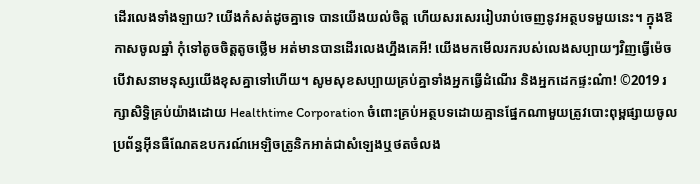ដើរលេងទាំងឡាយ? យើងកំសត់ដូចគ្នាទេ បានយើងយល់ចិត្ត ហើយសរសេររៀបរាប់ចេញនូវអត្ថបទមួយនេះ។ ក្នុងឱកាសចូលឆ្នាំ កុំទៅតូចចិត្តតូចថ្លើម អត់មានបានដើរលេងហ្នឹងគេអី! យើងមកមើលរករបស់លេងសប្បាយៗវិញធ្វើម៉េចបើវាសនាមនុស្សយើងខុសគ្នាទៅហើយ។ សូមសុខសប្បាយគ្រប់គ្នាទាំងអ្នកធ្វើដំណើរ និងអ្នកដេកផ្ទះណ៎ា! ©2019 រក្សាសិទ្ធិគ្រប់យ៉ាងដោយ Healthtime Corporation ចំពោះគ្រប់អត្ថបទដោយគ្មានផ្នែកណាមួយត្រូវបោះពុម្ពផ្សាយចូល ប្រព័ន្ធអុីនធឺណែតឧបករណ៍អេឡិចត្រូនិកអាត់ជាសំឡេងឬថតចំលង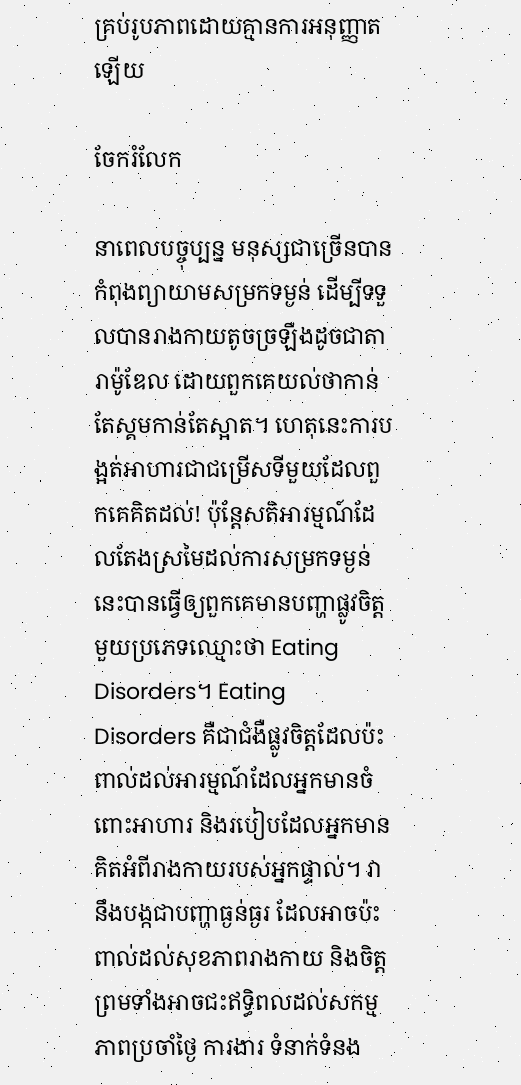គ្រប់រូបភាពដោយគ្មានការអនុញ្ញាតឡើយ

ចែករំលែក

នាពេលបច្ចុប្បន្ន មនុស្សជាច្រើនបានកំពុងព្យាយាមសម្រកទម្ងន់ ដើម្បីទទួលបានរាងកាយតូចច្រឡឹងដូចជាតារាម៉ូឌែល ដោយពួកគេយល់ថាកាន់តែស្គមកាន់តែស្អាត។ ហេតុនេះការបង្អត់អាហារជាជម្រើសទីមួយដែលពួកគេគិតដល់! ប៉ុន្តែសតិអារម្មណ៍ដែលតែងស្រមៃដល់ការសម្រកទម្ងន់នេះបានធ្វើឲ្យពួកគេមានបញ្ហាផ្លូវចិត្តមួយប្រភេទឈ្មោះថា Eating Disorders។ Eating Disorders គឺជាជំងឺផ្លូវចិត្តដែលប៉ះពាល់ដល់អារម្មណ៍ដែលអ្នកមានចំពោះអាហារ និងរបៀបដែលអ្នកមានគិតអំពីរាងកាយរបស់អ្នកផ្ទាល់។ វានឹងបង្កជាបញ្ហាធ្ងន់ធ្ងរ ដែលអាចប៉ះពាល់ដល់សុខភាពរាងកាយ និងចិត្ត ព្រមទាំងអាចជះឥទ្ធិពលដល់សកម្មភាពប្រចាំថ្ងៃ ការងារ ទំនាក់ទំនង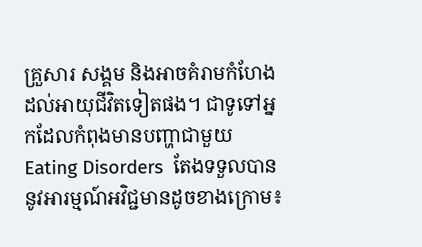គ្រួសារ សង្គម និងអាចគំរាមកំហែងដល់អាយុជីវិតទៀតផង។ ជាទូទៅអ្នកដែលកំពុងមានបញ្ហាជាមួយ Eating Disorders  តែងទទួលបាននូវអារម្មណ៍អវិជ្ជមានដូចខាងក្រោម៖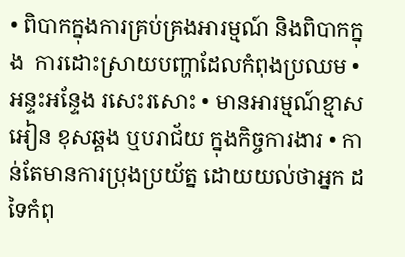• ពិបាកក្នុងការគ្រប់គ្រងអារម្មណ៍ និងពិបាកក្នុង  ការដោះស្រាយបញ្ហាដែលកំពុងប្រឈម • អន្ទះអន្ទែង រសេះរសោះ • មានអារម្មណ៍ខ្មាសអៀន ខុសឆ្គង ឬបរាជ័យ ក្នុងកិច្ចការងារ • កាន់តែមានការប្រុងប្រយ័ត្ន ដោយយល់ថាអ្នក ដទៃកំពុ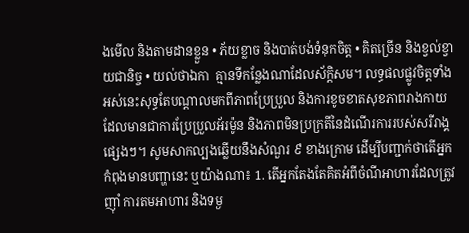ងមើល និងតាមដានខ្លួន • ភ័យខ្លាច និងបាត់បង់ទំនុកចិត្ត • គិតច្រើន និងខ្វល់ខ្វាយជានិច្ច • យល់ថាឯកា  គ្មានទីកន្លែងណាដែលស័ក្តិសម។ លទ្ធផលផ្លូវចិត្តទាំងអស់នេះសុទ្ធតែបណ្តាលមកពីភាពប្រែប្រួល និងការខូចខាតសុខភាពរាងកាយ ដែលមានជាការប្រែប្រួលអ័រម៉ូន និងភាពមិនប្រក្រតីនៃដំណើរការរបស់សរីរាង្គផ្សេងៗ។ សូមសាកល្បងឆ្លើយនឹងសំណួរ ៩ ខាងក្រោម ដើម្បីបញ្ជាក់ថាតើអ្នកកំពុងមានបញ្ហានេះ ឬយ៉ាងណា៖ 1. តើអ្នកតែងតែគិតអំពីចំណីអាហារដែលត្រូវញ៉ាំ ការតមអាហារ និងទម្ង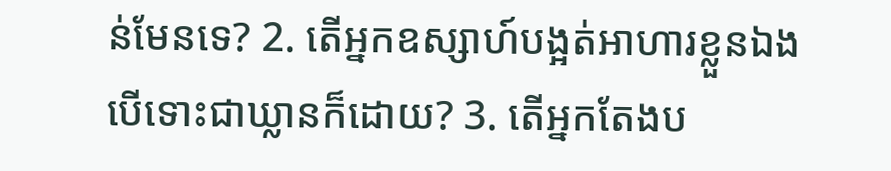ន់មែនទេ? 2. តើអ្នកឧស្សាហ៍បង្អត់អាហារខ្លួនឯង បើទោះជាឃ្លានក៏ដោយ? 3. តើអ្នកតែងប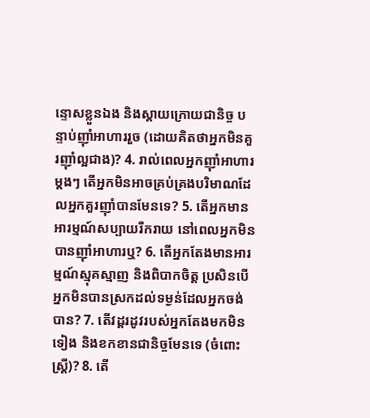ន្ទោសខ្លួនឯង និងស្តាយក្រោយជានិច្ច បន្ទាប់ញ៉ាំអាហាររួច (ដោយគិតថាអ្នកមិនគួរញ៉ាំល្អជាង)? 4. រាល់ពេលអ្នកញ៉ាំអាហារម្តងៗ តើអ្នកមិនអាចគ្រប់គ្រងបរិមាណដែលអ្នកគួរញ៉ាំបានមែនទេ? 5. តើអ្នកមានអារម្មណ៍សប្បាយរីករាយ នៅពេលអ្នកមិនបានញ៉ាំអាហារឬ? 6. តើអ្នកតែងមានអារម្មណ៍ស្មុគស្មាញ និងពិបាកចិត្ត ប្រសិនបើអ្នកមិនបានស្រកដល់ទម្ងន់ដែលអ្នកចង់បាន? 7. តើវដ្តរដូវរបស់អ្នកតែងមកមិនទៀង និងខកខានជានិច្ចមែនទេ (ចំពោះស្ត្រី)? 8. តើ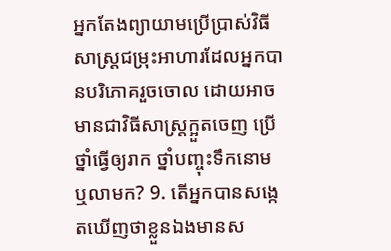អ្នកតែងព្យាយាមប្រើប្រាស់វិធីសាស្ត្រជម្រុះអាហារដែលអ្នកបានបរិភោគរួចចោល ដោយអាចមានជាវិធីសាស្រ្តក្អួតចេញ ប្រើថ្នាំធ្វើឲ្យរាក ថ្នាំបញ្ចុះទឹកនោម ឬលាមក? 9. តើអ្នកបានសង្កេតឃើញថាខ្លួនឯងមានស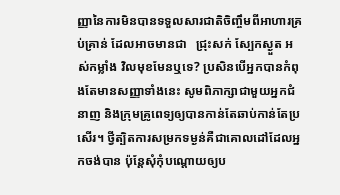ញ្ញានៃការមិនបានទទួលសារជាតិចិញ្ចឹមពីអាហារគ្រប់គ្រាន់ ដែលអាចមានជា   ជ្រុះសក់ ស្បែកស្ងួត អស់កម្លាំង វិលមុខមែនឬទេ? ប្រសិនបើអ្នកបានកំពុងតែមានសញ្ញាទាំងនេះ សូមពិភាក្សាជាមួយអ្នកជំនាញ និងក្រុមគ្រូពេទ្យឲ្យបានកាន់តែឆាប់កាន់តែប្រសើរ។ ថ្វីត្បិតការសម្រកទម្ងន់គឺជាគោលដៅដែលអ្នកចង់បាន ប៉ុន្តែសុំកុំបណ្តោយឲ្យប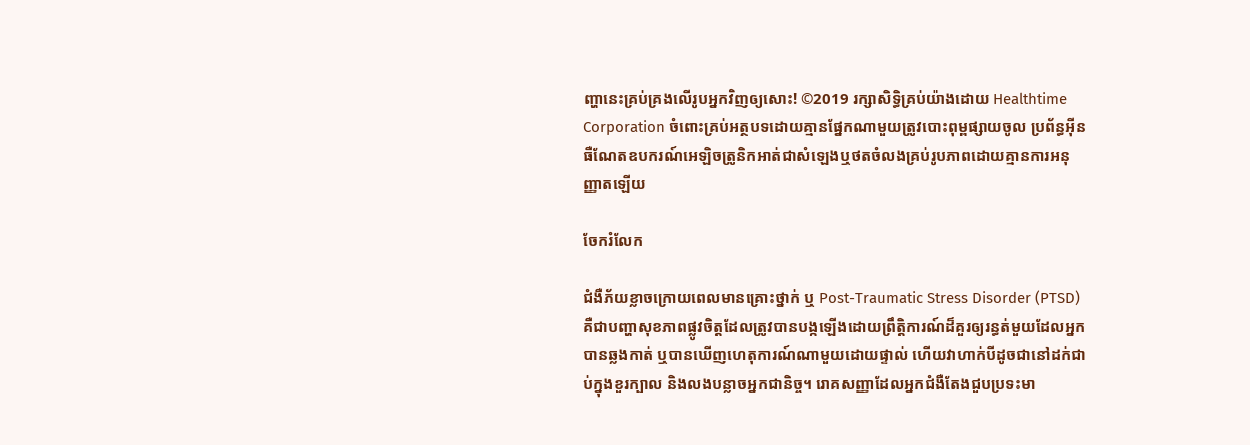ញ្ហានេះគ្រប់គ្រងលើរូបអ្នកវិញឲ្យសោះ! ©2019 រក្សាសិទ្ធិគ្រប់យ៉ាងដោយ Healthtime Corporation ចំពោះគ្រប់អត្ថបទដោយគ្មានផ្នែកណាមួយត្រូវបោះពុម្ពផ្សាយចូល ប្រព័ន្ធអុីនធឺណែតឧបករណ៍អេឡិចត្រូនិកអាត់ជាសំឡេងឬថតចំលងគ្រប់រូបភាពដោយគ្មានការអនុញ្ញាតឡើយ

ចែករំលែក

ជំងឺភ័យខ្លាចក្រោយពេលមានគ្រោះថ្នាក់ ឬ Post-Traumatic Stress Disorder (PTSD) គឺជាបញ្ហាសុខភាពផ្លូវចិត្តដែលត្រូវបានបង្កឡើងដោយព្រឹត្តិការណ៍ដ៏គួរឲ្យរន្ធត់មួយដែលអ្នកបានឆ្លងកាត់ ឬបានឃើញហេតុការណ៍ណាមួយដោយផ្ទាល់ ហើយវាហាក់បីដូចជានៅដក់ជាប់ក្នុងខួរក្បាល និងលងបន្លាចអ្នកជានិច្ច។ រោគសញ្ញាដែលអ្នកជំងឺតែងជួបប្រទះមា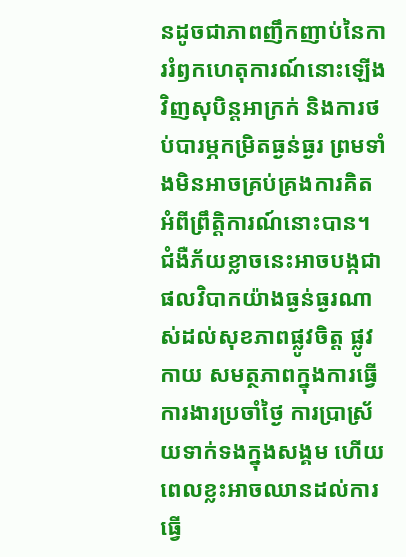នដូចជាភាពញឹកញាប់នៃការរំឭកហេតុការណ៍នោះឡើងវិញសុបិន្តអាក្រក់ និងការថប់បារម្ភកម្រិតធ្ងន់ធ្ងរ ព្រមទាំងមិនអាចគ្រប់គ្រងការគិតអំពីព្រឹត្តិការណ៍នោះបាន។ ជំងឺភ័យខ្លាចនេះអាចបង្កជាផលវិបាកយ៉ាងធ្ងន់ធ្ងរណាស់ដល់សុខភាពផ្លូវចិត្ត ផ្លូវកាយ សមត្ថភាពក្នុងការធ្វើការងារប្រចាំថ្ងៃ ការប្រាស្រ័យទាក់ទងក្នុងសង្គម ហើយពេលខ្លះអាចឈានដល់ការធ្វើ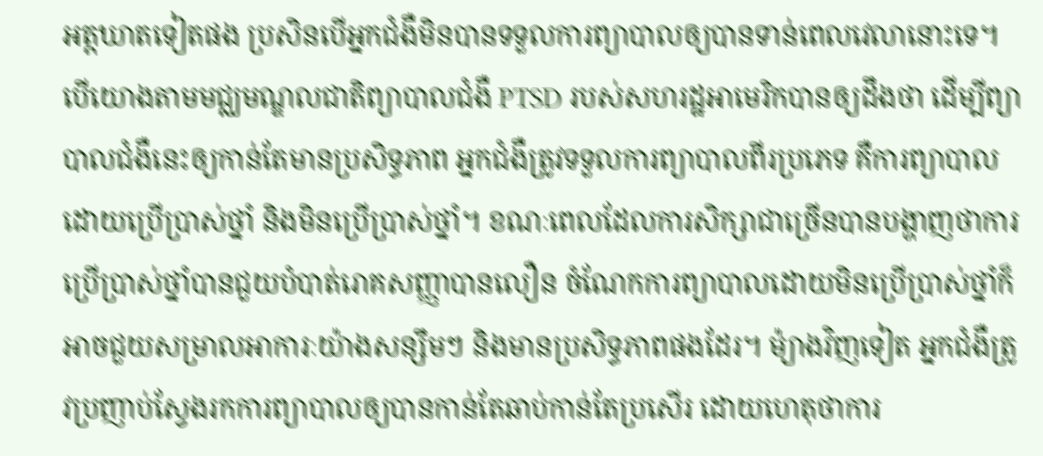អត្តឃាតទៀតផង ប្រសិនបើអ្នកជំងឺមិនបានទទួលការព្យាបាលឲ្យបានទាន់ពេលវេលានោះទេ។   បើយោងតាមមជ្ឈមណ្ឌលជាតិព្យាបាលជំងឺ PTSD របស់សហរដ្ឋអាមេរិកបានឲ្យដឹងថា ដើម្បីព្យាបាលជំងឺនេះឲ្យកាន់តែមានប្រសិទ្ធភាព អ្នកជំងឺត្រូវទទួលការព្យាបាលពីរប្រភេទ គឺការព្យាបាលដោយប្រើប្រាស់ថ្នាំ និងមិនប្រើប្រាស់ថ្នាំ។ ខណៈពេលដែលការសិក្សាជាច្រើនបានបង្ហាញថាការប្រើប្រាស់ថ្នាំបានជួយបំបាត់រោគសញ្ញាបានលឿន ចំណែកការព្យាបាលដោយមិនប្រើប្រាស់ថ្នាំក៏អាចជួយសម្រាលអាការៈយ៉ាងសន្សឹមៗ និងមានប្រសិទ្ធភាពផងដែរ។ ម៉្យាងវិញទៀត អ្នកជំងឺត្រូវប្រញាប់ស្វែងរកការព្យាបាលឲ្យបានកាន់តែឆាប់កាន់តែប្រសើរ ដោយហេតុថាការ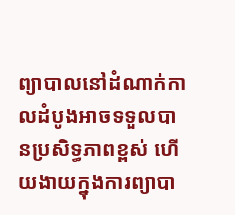ព្យាបាលនៅដំណាក់កាលដំបូងអាចទទួលបានប្រសិទ្ធភាពខ្ពស់ ហើយងាយក្នុងការព្យាបា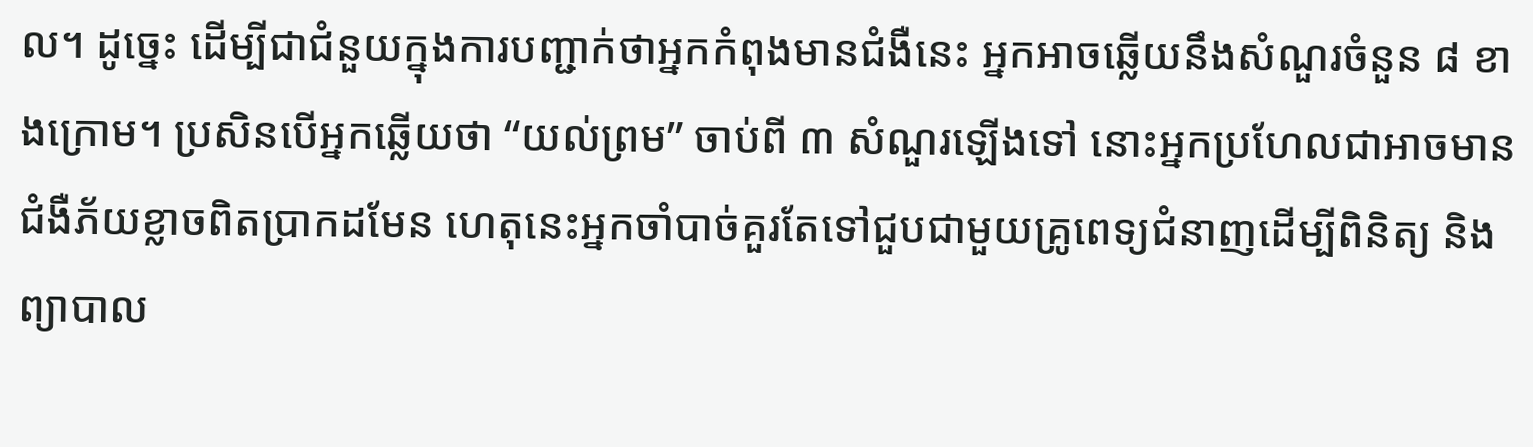ល។ ដូច្នេះ ដើម្បីជាជំនួយក្នុងការបញ្ជាក់ថាអ្នកកំពុងមានជំងឺនេះ អ្នកអាចឆ្លើយនឹងសំណួរចំនួន ៨ ខាងក្រោម។ ប្រសិនបើអ្នកឆ្លើយថា “យល់ព្រម” ចាប់ពី ៣ សំណួរឡើងទៅ នោះអ្នកប្រហែលជាអាចមានជំងឺភ័យខ្លាចពិតប្រាកដមែន ហេតុនេះអ្នកចាំបាច់គួរតែទៅជួបជាមួយគ្រូពេទ្យជំនាញដើម្បីពិនិត្យ និងព្យាបាល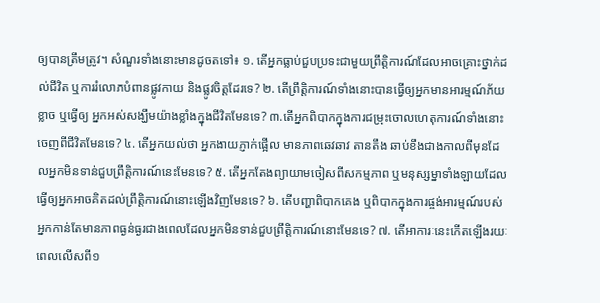ឲ្យបានត្រឹមត្រូវ។ សំណួរទាំងនោះមានដូចតទៅ៖ ១. តើអ្នកធ្លាប់ជួបប្រទះជាមួយព្រឹតិ្តការណ៍ដែលអាចគ្រោះថ្នាក់ដល់ជីវិត ឬការរំលោភបំពានផ្លូវកាយ និងផ្លូវចិត្តដែរទេ? ២. តើព្រឹតិ្តការណ៍ទាំងនោះបានធ្វើឲ្យអ្នកមានអារម្មណ៍ភ័យខ្លាច ឬធ្វើឲ្យ អ្នកអស់សង្ឃឹមយ៉ាងខ្លាំងក្នុងជីវិតមែនទេ? ៣.តើអ្នកពិបាកក្នុងការជម្រុះចោលហេតុការណ៍ទាំងនោះចេញពីជីវិតមែនទេ? ៤. តើអ្នកយល់ថា អ្នកងាយភ្ញាក់ផ្អើល មានភាពឆេវឆាវ តានតឹង ឆាប់ខឹងជាងកាលពីមុនដែលអ្នកមិនទាន់ជួបព្រឹត្តិការណ៍នេះមែនទេ? ៥. តើអ្នកតែងព្យាយាមចៀសពីសកម្មភាព ឬមនុស្សម្នាទាំងឡាយដែលធ្វើឲ្យអ្នកអាចគិតដល់ព្រឹតិ្តការណ៍នោះឡើងវិញមែនទេ? ៦. តើបញ្ហាពិបាកគេង ឬពិបាកក្នុងការផ្ចង់អារម្មណ៍របស់អ្នកកាន់តែមានភាពធ្ងន់ធ្ងរជាងពេលដែលអ្នកមិនទាន់ជួបព្រឹតិ្តការណ៍នោះមែនទេ? ៧. តើអាការៈនេះកើតឡើងរយៈពេលលើសពី១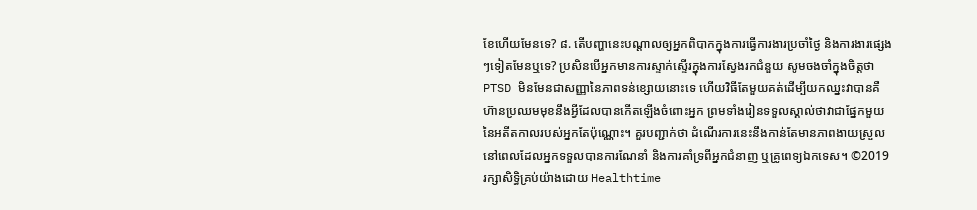ខែហើយមែនទេ? ៨. តើបញ្ហានេះបណ្តាលឲ្យអ្នកពិបាកក្នុងការធ្វើការងារប្រចាំថ្ងៃ និងការងារផ្សេងៗទៀតមែនឬទេ? ប្រសិនបើអ្នកមានការស្ទាក់ស្ទើរក្នុងការស្វែងរកជំនួយ សូមចងចាំក្នុងចិត្តថា  PTSD មិនមែនជាសញ្ញានៃភាពទន់ខ្សោយនោះទេ ហើយវិធីតែមួយគត់ដើម្បីយកឈ្នះវាបានគឺ ហ៊ានប្រឈមមុខនឹងអ្វីដែលបានកើតឡើងចំពោះអ្នក ព្រមទាំងរៀនទទួលស្គាល់ថាវាជាផ្នែកមួយនៃអតីតកាលរបស់អ្នកតែប៉ុណ្ណោះ។ គួរបញ្ជាក់ថា ដំណើរការនេះនឹងកាន់តែមានភាពងាយស្រួលនៅពេលដែលអ្នកទទួលបានការណែនាំ និងការគាំទ្រពីអ្នកជំនាញ ឬគ្រូពេទ្យឯកទេស។ ©2019 រក្សាសិទ្ធិគ្រប់យ៉ាងដោយ Healthtime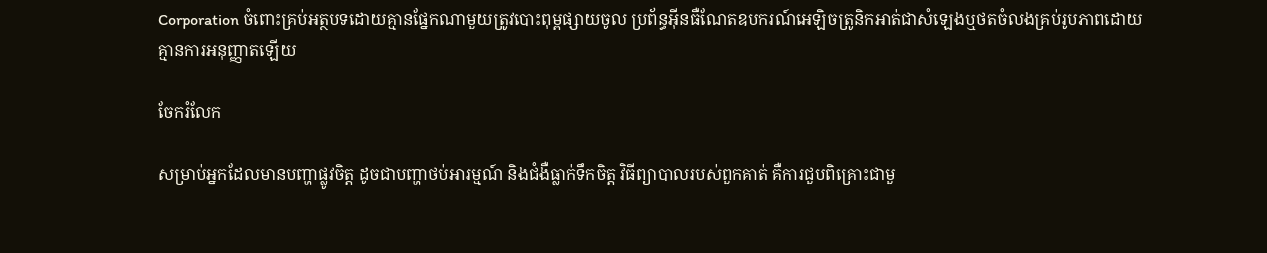Corporation ចំពោះគ្រប់អត្ថបទដោយគ្មានផ្នែកណាមួយត្រូវបោះពុម្ពផ្សាយចូល ប្រព័ន្ធអ៊ីនធឺណែតឧបករណ៍អេឡិចត្រូនិកអាត់ជាសំឡេងឬថតចំលងគ្រប់រូបភាពដោយគ្មានការអនុញ្ញាតឡើយ

ចែករំលែក

សម្រាប់អ្នកដែលមានបញ្ហាផ្លូវចិត្ត ដូចជាបញ្ហាថប់អារម្មណ៍ និងជំងឺធ្លាក់ទឹកចិត្ត វិធីព្យាបាលរបស់ពួកគាត់ គឺការជួបពិគ្រោះជាមួ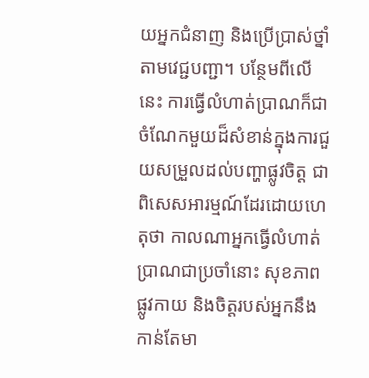យអ្នកជំនាញ និងប្រើប្រាស់ថ្នាំតាមវេជ្ជបញ្ជា។ បន្ថែមពីលើនេះ ការធ្វើលំហាត់ប្រាណក៏ជាចំណែកមួយដ៏សំខាន់ក្នុងការជួយសម្រួលដល់បញ្ហាផ្លូវចិត្ត ជាពិសេសអារម្មណ៍ដែរដោយហេតុថា កាលណាអ្នកធ្វើលំហាត់ប្រាណជាប្រចាំនោះ សុខភាពផ្លូវកាយ និងចិត្តរបស់អ្នកនឹងកាន់តែមា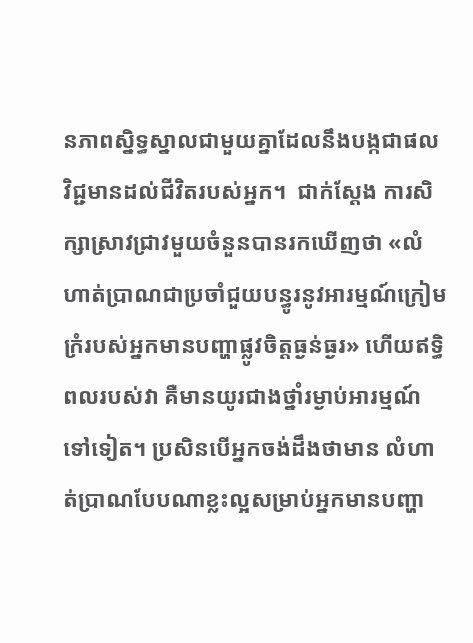នភាពស្និទ្ធស្នាលជាមួយគ្នាដែលនឹងបង្កជាផលវិជ្ជមានដល់ជីវិតរបស់អ្នក។  ជាក់ស្តែង ការសិក្សាស្រាវជ្រាវមួយចំនួនបានរកឃើញថា «លំហាត់ប្រាណជាប្រចាំជួយបន្ធូរនូវអារម្មណ៍ក្រៀមក្រំរបស់អ្នកមានបញ្ហាផ្លូវចិត្តធ្ងន់ធ្ងរ» ហើយឥទ្ធិពលរបស់វា គឺមានយូរជាងថ្នាំរម្ងាប់អារម្មណ៍ទៅទៀត។ ប្រសិនបើអ្នកចង់ដឹងថាមាន លំហាត់ប្រាណបែបណាខ្លះល្អសម្រាប់អ្នកមានបញ្ហា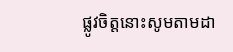ផ្លូវចិត្តនោះសូមតាមដា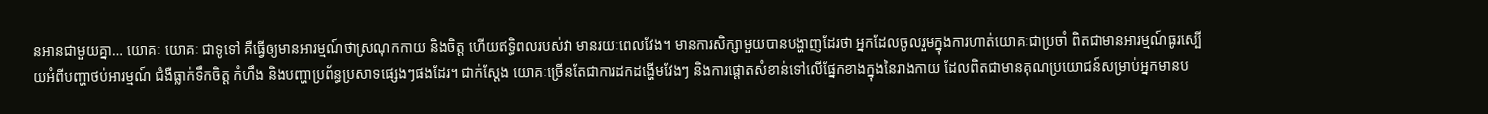នអានជាមួយគ្នា… យោគៈ យោគៈ ជាទូទៅ គឺធ្វើឲ្យមានអារម្មណ៍ថាស្រណុកកាយ និងចិត្ត ហើយឥទ្ធិពលរបស់វា មានរយៈពេលវែង។ មានការសិក្សាមួយបានបង្ហាញដែរថា អ្នកដែលចូលរួមក្នុងការហាត់យោគៈជាប្រចាំ ពិតជាមានអារម្មណ៍ធូរស្បើយអំពីបញ្ហាថប់អារម្មណ៍ ជំងឺធ្លាក់ទឹកចិត្ត កំហឹង និងបញ្ហាប្រព័ន្ធប្រសាទផ្សេងៗផងដែរ។ ជាក់ស្តែង យោគៈច្រើនតែជាការដកដង្ហើមវែងៗ និងការផ្តោតសំខាន់ទៅលើផ្នែកខាងក្នុងនៃរាងកាយ ដែលពិតជាមានគុណប្រយោជន៍សម្រាប់អ្នកមានប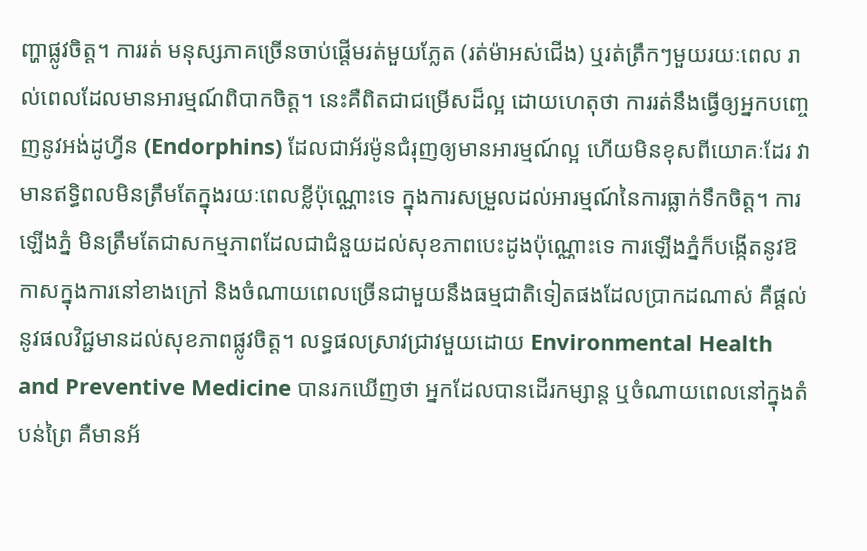ញ្ហាផ្លូវចិត្ត។ ការរត់ មនុស្សភាគច្រើនចាប់ផ្តើមរត់មួយភ្លែត (រត់ម៉ាអស់ជើង) ឬរត់ត្រឹកៗមួយរយៈពេល រាល់ពេលដែលមានអារម្មណ៍ពិបាកចិត្ត។ នេះគឺពិតជាជម្រើសដ៏ល្អ ដោយហេតុថា ការរត់នឹងធ្វើឲ្យអ្នកបញ្ចេញនូវអង់ដូហ្វីន (Endorphins) ដែលជាអ័រម៉ូនជំរុញឲ្យមានអារម្មណ៍ល្អ ហើយមិនខុសពីយោគៈដែរ វាមានឥទ្ធិពលមិនត្រឹមតែក្នុងរយៈពេលខ្លីប៉ុណ្ណោះទេ ក្នុងការសម្រួលដល់អារម្មណ៍នៃការធ្លាក់ទឹកចិត្ត។ ការឡើងភ្នំ មិនត្រឹមតែជាសកម្មភាពដែលជាជំនួយដល់សុខភាពបេះដូងប៉ុណ្ណោះទេ ការឡើងភ្នំក៏បង្កើតនូវឱកាសក្នុងការនៅខាងក្រៅ និងចំណាយពេលច្រើនជាមួយនឹងធម្មជាតិទៀតផងដែលប្រាកដណាស់ គឺផ្តល់នូវផលវិជ្ជមានដល់សុខភាពផ្លូវចិត្ត។ លទ្ធផលស្រាវជ្រាវមួយដោយ Environmental Health and Preventive Medicine បានរកឃើញថា អ្នកដែលបានដើរកម្សាន្ត ឬចំណាយពេលនៅក្នុងតំបន់ព្រៃ គឺមានអ័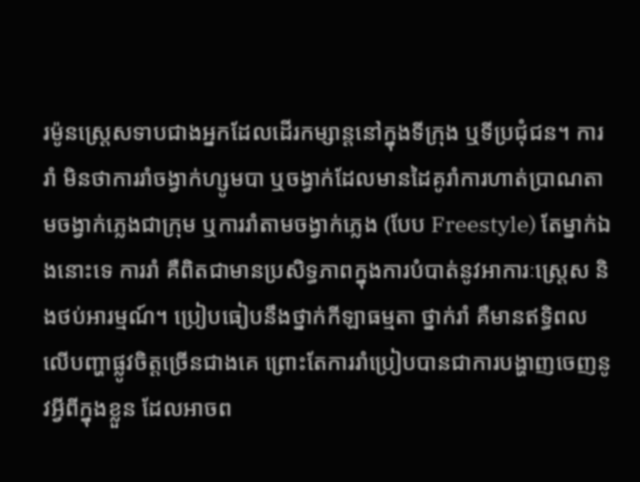រម៉ូនស្ត្រេសទាបជាងអ្នកដែលដើរកម្សាន្តនៅក្នុងទីក្រុង ឬទីប្រជុំជន។ ការរាំ មិនថាការរាំចង្វាក់ហ្សូមបា ឬចង្វាក់ដែលមានដៃគូរាំការហាត់ប្រាណតាមចង្វាក់ភ្លេងជាក្រុម ឬការរាំតាមចង្វាក់ភ្លេង (បែប Freestyle) តែម្នាក់ឯងនោះទេ ការរាំ គឺពិតជាមានប្រសិទ្ធភាពក្នុងការបំបាត់នូវអាការៈស្ត្រេស និងថប់អារម្មណ៍។ ប្រៀបធៀបនឹងថ្នាក់កីឡាធម្មតា ថ្នាក់រាំ គឺមានឥទ្ធិពលលើបញ្ហាផ្លូវចិត្តច្រើនជាងគេ ព្រោះតែការរាំប្រៀបបានជាការបង្ហាញចេញនូវអ្វីពីក្នុងខ្លួន ដែលអាចព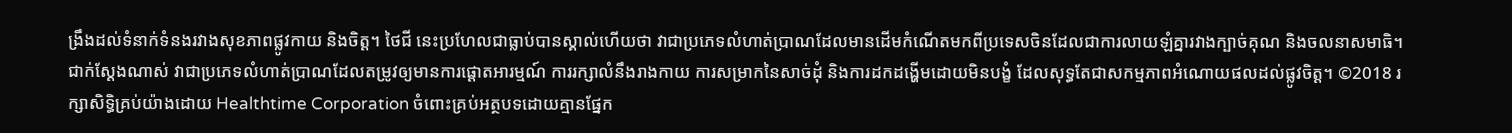ង្រឹងដល់ទំនាក់ទំនងរវាងសុខភាពផ្លូវកាយ និងចិត្ត។ ថៃជី នេះប្រហែលជាធ្លាប់បានស្គាល់ហើយថា វាជាប្រភេទលំហាត់ប្រាណដែលមានដើមកំណើតមកពីប្រទេសចិនដែលជាការលាយឡំគ្នារវាងក្បាច់គុណ និងចលនាសមាធិ។ ជាក់ស្តែងណាស់ វាជាប្រភេទលំហាត់ប្រាណដែលតម្រូវឲ្យមានការផ្តោតអារម្មណ៍ ការរក្សាលំនឹងរាងកាយ ការសម្រាកនៃសាច់ដុំ និងការដកដង្ហើមដោយមិនបង្ខំ ដែលសុទ្ធតែជាសកម្មភាពអំណោយផលដល់ផ្លូវចិត្ត។ ©2018 រក្សាសិទ្ធិគ្រប់យ៉ាងដោយ Healthtime Corporation ចំពោះគ្រប់អត្ថបទដោយគ្មានផ្នែក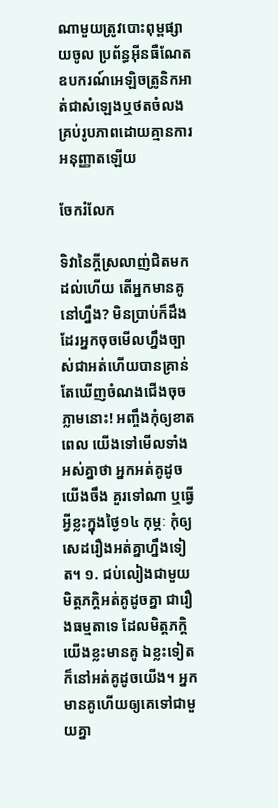ណាមួយត្រូវបោះពុម្ពផ្សាយចូល ប្រព័ន្ធអ៊ីនធឺណែតឧបករណ៍អេឡិចត្រូនិកអាត់ជាសំឡេងឬថតចំលងគ្រប់រូបភាពដោយគ្មានការអនុញ្ញាតឡើយ

ចែករំលែក

ទិវានៃក្តីស្រលាញ់ជិតមកដល់ហើយ តើអ្នកមានគូនៅហ្នឹង? មិនប្រាប់ក៏ដឹងដែរអ្នកចុចមើលហ្នឹងច្បាស់ជាអត់ហើយបានគ្រាន់តែឃើញចំណងជើងចុចភ្លាមនោះ! អញ្ចឹងកុំឲ្យខាតពេល យើងទៅមើលទាំងអស់គ្នាថា អ្នកអត់គូដូចយើងចឹង គួរទៅណា ឬធ្វើអ្វីខ្លះក្នុងថ្ងៃ១៤ កុម្ភៈ កុំឲ្យសេដរឿងអត់គ្នាហ្នឹងទៀត។ ១. ជប់លៀងជាមួយមិត្តភក្ដិអត់គូដូចគ្នា ជារឿងធម្មតាទេ ដែលមិត្តភក្ដិយើងខ្លះមានគូ ឯខ្លះទៀតក៏នៅអត់គូដូចយើង។ អ្នកមានគូហើយឲ្យគេទៅជាមួយគ្នា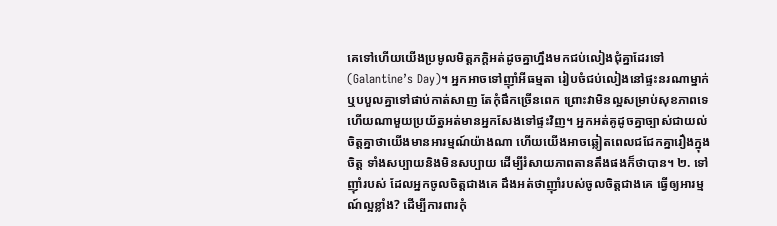គេទៅហើយយើងប្រមូលមិត្តភក្ដិអត់ដូចគ្នាហ្នឹងមកជប់លៀងជុំគ្នាដែរទៅ (Galantine’s Day)។ អ្នកអាចទៅញ៉ាំអីធម្មតា រៀបចំជប់លៀងនៅផ្ទះនរណាម្នាក់ ឬបបួលគ្នាទៅផាប់កាត់សាញ តែកុំផឹកច្រើនពេក ព្រោះវាមិនល្អសម្រាប់សុខភាពទេ ហើយណាមួយប្រយ័ត្នអត់មានអ្នកសែងទៅផ្ទះវិញ។ អ្នកអត់គូដូចគ្នាច្បាស់ជាយល់ចិត្តគ្នាថាយើងមានអារម្មណ៍យ៉ាងណា ហើយយើងអាចឆ្លៀតពេលជជែកគ្នារឿងក្នុងចិត្ត ទាំងសប្បាយនិងមិនសប្បាយ ដើម្បីរំសាយភាពតានតឹងផងក៏ថាបាន។ ២. ទៅញ៉ាំរបស់ ដែលអ្នកចូលចិត្តជាងគេ ដឹងអត់ថាញ៉ាំរបស់ចូលចិត្តជាងគេ ធ្វើឲ្យអារម្មណ៍ល្អខ្លាំង? ដើម្បីការពារកុំ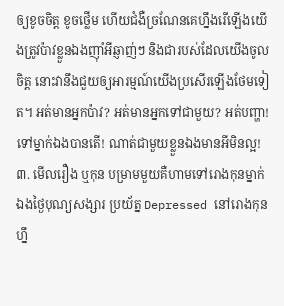ឲ្យខូចចិត្ត ខូចថ្លើម ហើយជំងឺច្រណែនគេហ្នឹងរើឡើងយើងត្រូវប៉ាវខ្លួនឯងញ៉ាំអីឆ្ញាញ់ៗ និងជារបស់ដែលយើងចូលចិត្ត នោះវានឹងជួយឲ្យអារម្មណ៍យើងប្រសើរឡើងថែមទៀត។ អត់មានអ្នកប៉ាវ? អត់មានអ្នកទៅជាមួយ? អត់បញ្ហា! ទៅម្នាក់ឯងបានតើ! ណាត់ជាមួយខ្លួនឯងមានអីមិនល្អ! ៣. មើលរឿង ឬកុន បម្រាមមួយគឺហាមទៅរោងកុនម្នាក់ឯងថ្ងៃបុណ្យសង្សារ ប្រយ័ត្ន Depressed នៅរោងកុនហ្នឹ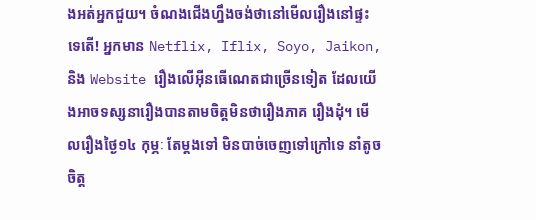ងអត់អ្នកជួយ។ ចំណងជើងហ្នឹងចង់ថានៅមើលរឿងនៅផ្ទះទេតើ! អ្នកមាន Netflix, Iflix, Soyo, Jaikon, និង Website រឿងលើអ៊ីនធើណេតជាច្រើនទៀត ដែលយើងអាចទស្សនារឿងបានតាមចិត្តមិនថារឿងភាគ រឿងដុំ។ មើលរឿងថ្ងៃ១៤ កុម្ភៈ តែម្តងទៅ មិនបាច់ចេញទៅក្រៅទេ នាំតូចចិត្ត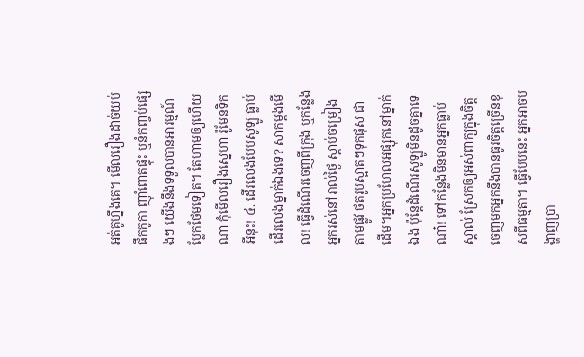អត់គូហ្នឹងគេ។ មើលរឿងដាច់យប់ ផឹកកូកា ញ៉ាំពោតផ្ទុះ ឬនំកញ្ចប់ផ្សេងៗ យើងនឹងទទួលបានអារម្មណ៍ប្លែកថែមទៀត។ តែហាមឲ្យហើយណា កុំមើលរឿងស្នេហា រ៉ូមែនទិកអីនុះ! ៤. ដើរលេងបែបសូឡូ ធ្លាប់ដើរលេងម្នាក់ឯងទេ? សាកម្តងមើល! ធ្វើដំណើរចេញពីក្រុង ឬកន្លែងអ្នករស់នៅរាល់ថ្ងៃ ស្តាប់ចម្រៀងតាមផ្លូវ ថតរូបស្អាតៗទុកផុស ជាដើម។អ្នកប្រហែលអផ្សុកនៅម្នាក់ឯង ប៉ុន្តែដំណើរសូឡូមិនដូចគ្នាទេណា៎! ទៅកន្លែងមិនមានអ្នកធ្លាប់ស្គាល់ ស្រែកឲ្យអស់ពាក្យក្នុងចិត្តចេញមកអ្នកនឹងបានធូរចិត្តច្រើនខុសពីធម្មតា។ ធ្វើបែបនេះ អ្នកអាចបង្ហាញប្រា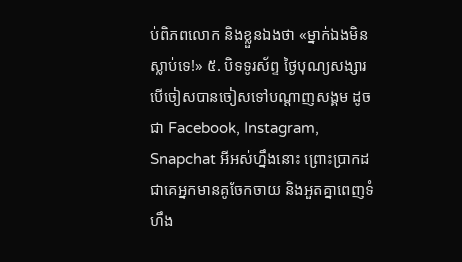ប់ពិភពលោក និងខ្លួនឯងថា «ម្នាក់ឯងមិនស្លាប់ទេ!» ៥. បិទទូរស័ព្ទ ថ្ងៃបុណ្យសង្សារ បើចៀសបានចៀសទៅបណ្តាញសង្គម ដូចជា Facebook, Instagram, Snapchat អីអស់ហ្នឹងនោះ ព្រោះប្រាកដជាគេអ្នកមានគូចែកចាយ និងអួតគ្នាពេញទំហឹង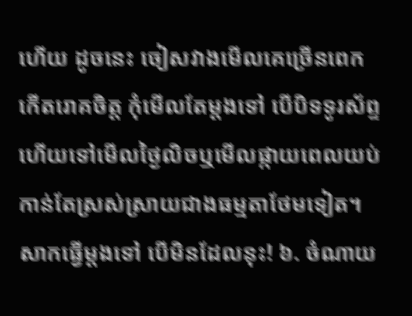ហើយ ដូចនេះ ចៀសវាងមើលគេច្រើនពេក កើតរោគចិត្ត កុំមើលតែម្តងទៅ បើបិទទូរស័ព្ទ ហើយទៅមើលថ្ងៃលិចឬមើលផ្កាយពេលយប់ កាន់តែស្រស់ស្រាយជាងធម្មតាថែមទៀត។សាកធ្វើម្តងទៅ បើមិនដែលនុះ! ៦. ចំណាយ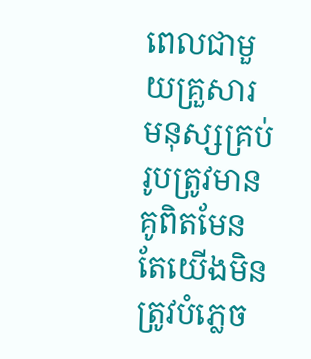ពេលជាមួយគ្រួសារ មនុស្សគ្រប់រូបត្រូវមានគូពិតមែន តែយើងមិនត្រូវបំភ្លេច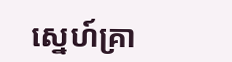ស្នេហ៍គ្រា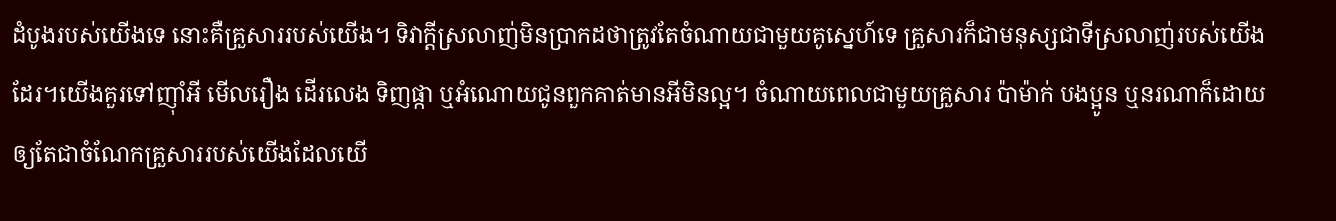ដំបូងរបស់យើងទេ នោះគឺគ្រួសាររបស់យើង។ ទិវាក្តីស្រលាញ់មិនប្រាកដថាត្រូវតែចំណាយជាមួយគូស្នេហ៍ទេ គ្រួសារក៏ជាមនុស្សជាទីស្រលាញ់របស់យើងដែរ។យើងគួរទៅញ៉ាំអី មើលរឿង ដើរលេង ទិញផ្កា ឬអំណោយជូនពួកគាត់មានអីមិនល្អ។ ចំណាយពេលជាមួយគ្រួសារ ប៉ាម៉ាក់ បងប្អូន ឬនរណាក៏ដោយឲ្យតែជាចំណែកគ្រួសាររបស់យើងដែលយើ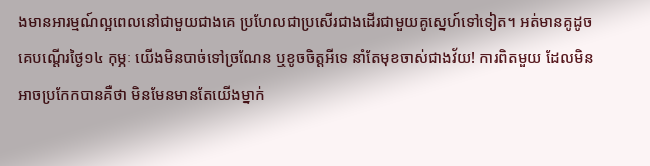ងមានអារម្មណ៍ល្អពេលនៅជាមួយជាងគេ ប្រហែលជាប្រសើរជាងដើរជាមួយគូស្នេហ៍ទៅទៀត។ អត់មានគូដូចគេបណ្តើរថ្ងៃ១៤ កុម្ភៈ យើងមិនបាច់ទៅច្រណែន ឬខូចចិត្តអីទេ នាំតែមុខចាស់ជាងវ័យ! ការពិតមួយ ដែលមិនអាចប្រកែកបានគឺថា មិនមែនមានតែយើងម្នាក់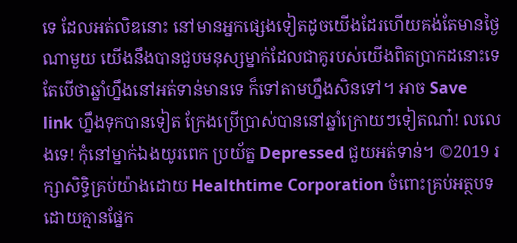ទេ ដែលអត់លិឌនោះ នៅមានអ្នកផ្សេងទៀតដូចយើងដែរហើយគង់តែមានថ្ងៃណាមួយ យើងនឹងបានជួបមនុស្សម្នាក់ដែលជាគូរបស់យើងពិតប្រាកដនោះទេ តែបើថាឆ្នាំហ្នឹងនៅអត់ទាន់មានទេ ក៏ទៅតាមហ្នឹងសិនទៅ។ អាច Save link ហ្នឹងទុកបានទៀត ក្រែងប្រើប្រាស់បាននៅឆ្នាំក្រោយៗទៀតណា៎! លលេងទេ! កុំនៅម្នាក់ឯងយូរពេក ប្រយ័ត្ន Depressed ជួយអត់ទាន់។ ©2019 រក្សាសិទ្ធិគ្រប់យ៉ាងដោយ Healthtime Corporation ចំពោះគ្រប់អត្ថបទដោយគ្មានផ្នែក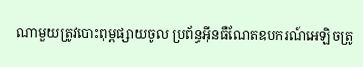ណាមួយត្រូវបោះពុម្ពផ្សាយចូល ប្រព័ន្ធអ៊ីនធឺណែតឧបករណ៍អេឡិចត្រូ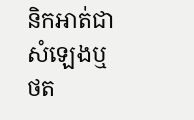និកអាត់ជាសំឡេងឬថត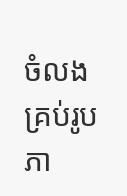ចំលងគ្រប់រូបភា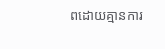ពដោយគ្មានការ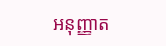អនុញ្ញាត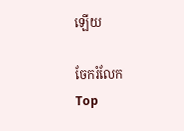ឡើយ

ចែករំលែក
Top